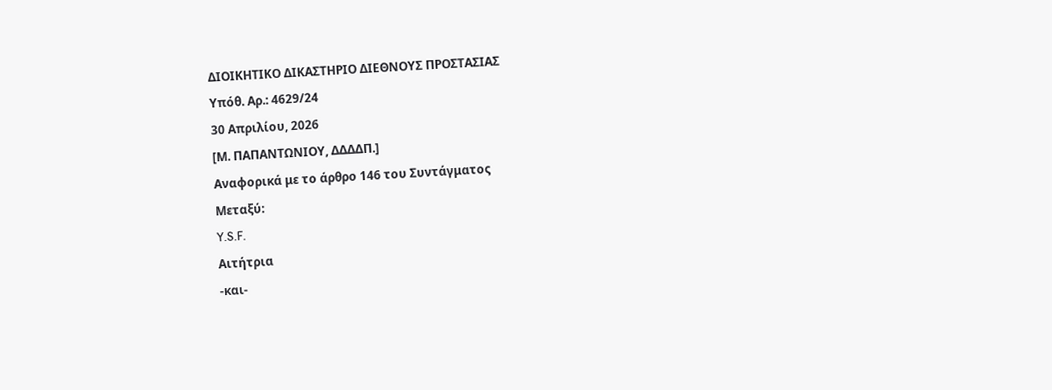ΔΙΟΙΚΗΤΙΚΟ ΔΙΚΑΣΤΗΡΙΟ ΔΙΕΘΝΟΥΣ ΠΡΟΣΤΑΣΙΑΣ
Υπόθ. Αρ.: 4629/24
30 Απριλίου, 2026
[Μ. ΠΑΠΑΝΤΩΝΙΟΥ, ΔΔΔΔΠ.]
Αναφορικά με το άρθρο 146 του Συντάγματος
Μεταξύ:
Y.S.F.
Αιτήτρια
-και-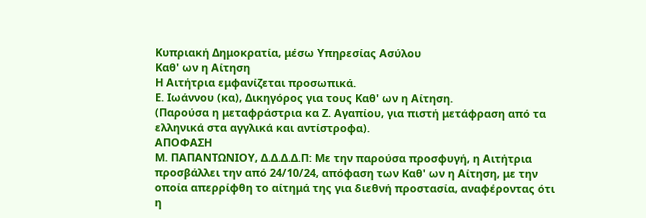Κυπριακή Δημοκρατία, μέσω Υπηρεσίας Ασύλου
Καθ' ων η Αίτηση
Η Αιτήτρια εμφανίζεται προσωπικά.
Ε. Ιωάννου (κα), Δικηγόρος για τους Καθ' ων η Αίτηση.
(Παρούσα η μεταφράστρια κα Ζ. Αγαπίου, για πιστή μετάφραση από τα ελληνικά στα αγγλικά και αντίστροφα).
ΑΠΟΦΑΣΗ
Μ. ΠΑΠΑΝΤΩΝΙΟΥ, Δ.Δ.Δ.Δ.Π: Με την παρούσα προσφυγή, η Aιτήτρια προσβάλλει την από 24/10/24, απόφαση των Καθ' ων η Αίτηση, με την οποία απερρίφθη το αίτημά της για διεθνή προστασία, αναφέροντας ότι η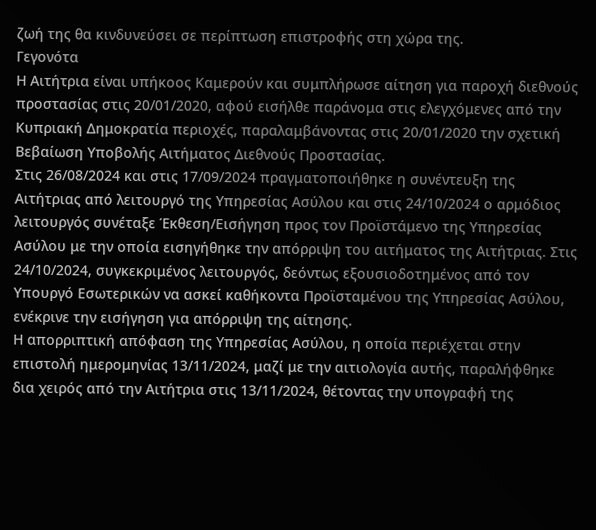ζωή της θα κινδυνεύσει σε περίπτωση επιστροφής στη χώρα της.
Γεγονότα
Η Αιτήτρια είναι υπήκοος Καμερούν και συμπλήρωσε αίτηση για παροχή διεθνούς προστασίας στις 20/01/2020, αφού εισήλθε παράνομα στις ελεγχόμενες από την Κυπριακή Δημοκρατία περιοχές, παραλαμβάνοντας στις 20/01/2020 την σχετική Βεβαίωση Υποβολής Αιτήματος Διεθνούς Προστασίας.
Στις 26/08/2024 και στις 17/09/2024 πραγματοποιήθηκε η συνέντευξη της Αιτήτριας από λειτουργό της Υπηρεσίας Ασύλου και στις 24/10/2024 ο αρμόδιος λειτουργός συνέταξε Έκθεση/Εισήγηση προς τον Προϊστάμενο της Υπηρεσίας Ασύλου με την οποία εισηγήθηκε την απόρριψη του αιτήματος της Αιτήτριας. Στις 24/10/2024, συγκεκριμένος λειτουργός, δεόντως εξουσιοδοτημένος από τον Υπουργό Εσωτερικών να ασκεί καθήκοντα Προϊσταμένου της Υπηρεσίας Ασύλου, ενέκρινε την εισήγηση για απόρριψη της αίτησης.
Η απορριπτική απόφαση της Υπηρεσίας Ασύλου, η οποία περιέχεται στην επιστολή ημερομηνίας 13/11/2024, μαζί με την αιτιολογία αυτής, παραλήφθηκε δια χειρός από την Αιτήτρια στις 13/11/2024, θέτοντας την υπογραφή της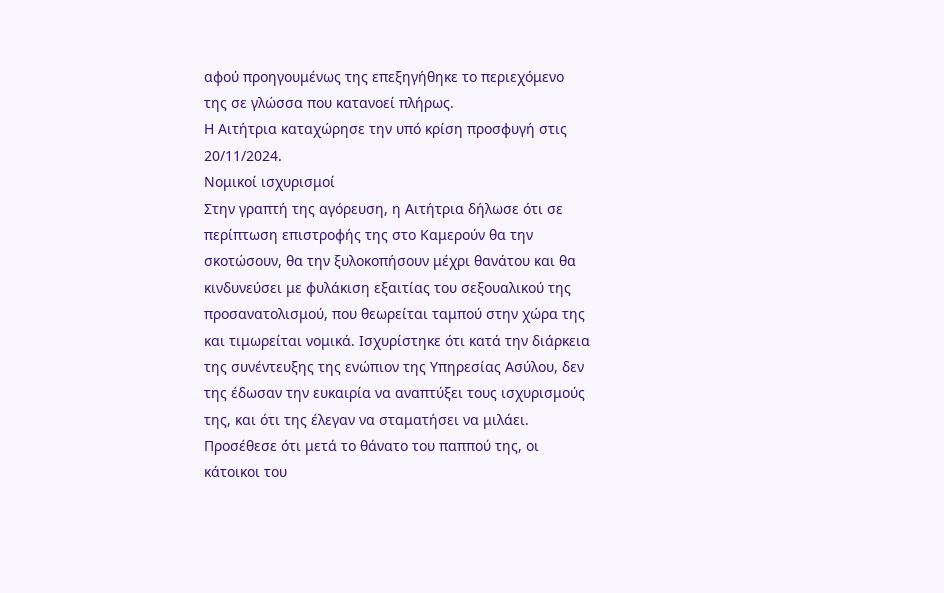αφού προηγουμένως της επεξηγήθηκε το περιεχόμενο της σε γλώσσα που κατανοεί πλήρως.
Η Αιτήτρια καταχώρησε την υπό κρίση προσφυγή στις 20/11/2024.
Νομικοί ισχυρισμοί
Στην γραπτή της αγόρευση, η Αιτήτρια δήλωσε ότι σε περίπτωση επιστροφής της στο Καμερούν θα την σκοτώσουν, θα την ξυλοκοπήσουν μέχρι θανάτου και θα κινδυνεύσει με φυλάκιση εξαιτίας του σεξουαλικού της προσανατολισμού, που θεωρείται ταμπού στην χώρα της και τιμωρείται νομικά. Ισχυρίστηκε ότι κατά την διάρκεια της συνέντευξης της ενώπιον της Υπηρεσίας Ασύλου, δεν της έδωσαν την ευκαιρία να αναπτύξει τους ισχυρισμούς της, και ότι της έλεγαν να σταματήσει να μιλάει. Προσέθεσε ότι μετά το θάνατο του παππού της, οι κάτοικοι του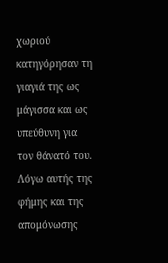χωριού κατηγόρησαν τη γιαγιά της ως μάγισσα και ως υπεύθυνη για τον θάνατό του. Λόγω αυτής της φήμης και της απομόνωσης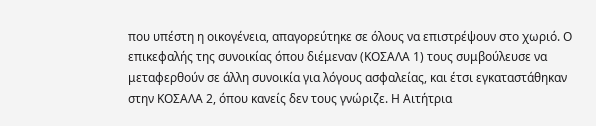που υπέστη η οικογένεια, απαγορεύτηκε σε όλους να επιστρέψουν στο χωριό. Ο επικεφαλής της συνοικίας όπου διέμεναν (ΚΟΣΑΛΑ 1) τους συμβούλευσε να μεταφερθούν σε άλλη συνοικία για λόγους ασφαλείας, και έτσι εγκαταστάθηκαν στην ΚΟΣΑΛΑ 2, όπου κανείς δεν τους γνώριζε. Η Αιτήτρια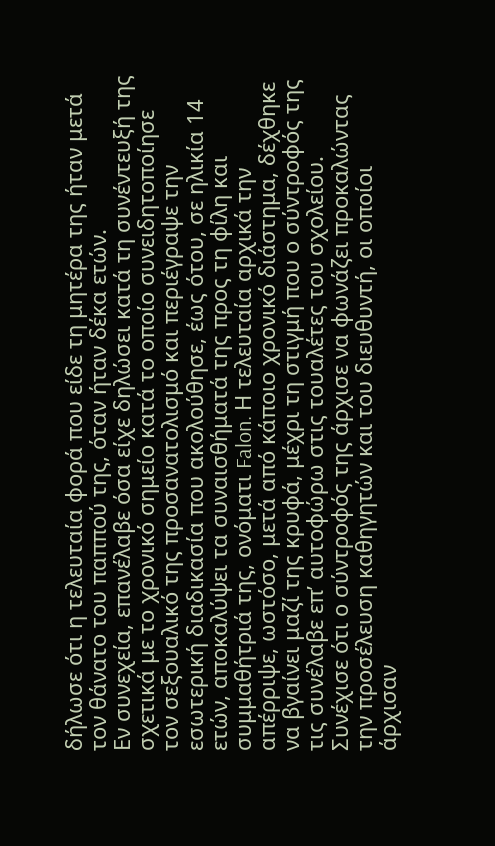δήλωσε ότι η τελευταία φορά που είδε τη μητέρα της ήταν μετά τον θάνατο του παππού της, όταν ήταν δέκα ετών.
Εν συνεχεία, επανέλαβε όσα είχε δηλώσει κατά τη συνέντευξή της σχετικά με το χρονικό σημείο κατά το οποίο συνειδητοποίησε τον σεξουαλικό της προσανατολισμό και περιέγραψε την εσωτερική διαδικασία που ακολούθησε, έως ότου, σε ηλικία 14 ετών, αποκαλύψει τα συναισθήματά της προς τη φίλη και συμμαθήτριά της, ονόματι Falon. Η τελευταία αρχικά την απέρριψε, ωστόσο, μετά από κάποιο χρονικό διάστημα, δέχθηκε να βγαίνει μαζί της κρυφά, μέχρι τη στιγμή που ο σύντροφός της τις συνέλαβε επ’ αυτοφώρω στις τουαλέτες του σχολείου. Συνέχισε ότι ο σύντροφός της άρχισε να φωνάζει προκαλώντας την προσέλευση καθηγητών και του διευθυντή, οι οποίοι άρχισαν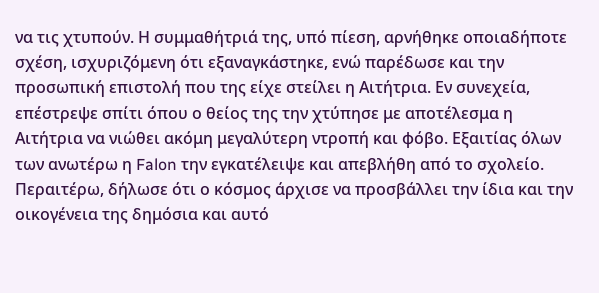να τις χτυπούν. Η συμμαθήτριά της, υπό πίεση, αρνήθηκε οποιαδήποτε σχέση, ισχυριζόμενη ότι εξαναγκάστηκε, ενώ παρέδωσε και την προσωπική επιστολή που της είχε στείλει η Αιτήτρια. Εν συνεχεία, επέστρεψε σπίτι όπου ο θείος της την χτύπησε με αποτέλεσμα η Αιτήτρια να νιώθει ακόμη μεγαλύτερη ντροπή και φόβο. Εξαιτίας όλων των ανωτέρω η Falon την εγκατέλειψε και απεβλήθη από το σχολείο.
Περαιτέρω, δήλωσε ότι ο κόσμος άρχισε να προσβάλλει την ίδια και την οικογένεια της δημόσια και αυτό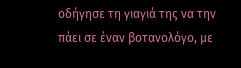οδήγησε τη γιαγιά της να την πάει σε έναν βοτανολόγο, με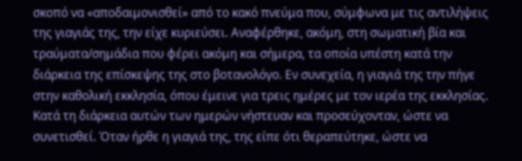σκοπό να «αποδαιμονισθεί» από το κακό πνεύμα που, σύμφωνα με τις αντιλήψεις της γιαγιάς της, την είχε κυριεύσει. Αναφέρθηκε, ακόμη, στη σωματική βία και τραύματα/σημάδια που φέρει ακόμη και σήμερα, τα οποία υπέστη κατά την διάρκεια της επίσκεψης της στο βοτανολόγο. Εν συνεχεία, η γιαγιά της την πήγε στην καθολική εκκλησία, όπου έμεινε για τρεις ημέρες με τον ιερέα της εκκλησίας. Κατά τη διάρκεια αυτών των ημερών νήστευαν και προσεύχονταν, ώστε να συνετισθεί. Όταν ήρθε η γιαγιά της, της είπε ότι θεραπεύτηκε, ώστε να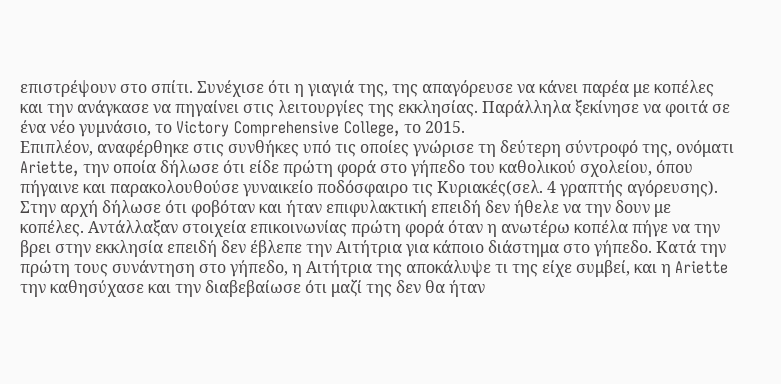επιστρέψουν στο σπίτι. Συνέχισε ότι η γιαγιά της, της απαγόρευσε να κάνει παρέα με κοπέλες και την ανάγκασε να πηγαίνει στις λειτουργίες της εκκλησίας. Παράλληλα ξεκίνησε να φοιτά σε ένα νέο γυμνάσιο, το Victory Comprehensive College, το 2015.
Επιπλέον, αναφέρθηκε στις συνθήκες υπό τις οποίες γνώρισε τη δεύτερη σύντροφό της, ονόματι Ariette, την οποία δήλωσε ότι είδε πρώτη φορά στο γήπεδο του καθολικού σχολείου, όπου πήγαινε και παρακολουθούσε γυναικείο ποδόσφαιρο τις Κυριακές(σελ. 4 γραπτής αγόρευσης). Στην αρχή δήλωσε ότι φοβόταν και ήταν επιφυλακτική επειδή δεν ήθελε να την δουν με κοπέλες. Αντάλλαξαν στοιχεία επικοινωνίας πρώτη φορά όταν η ανωτέρω κοπέλα πήγε να την βρει στην εκκλησία επειδή δεν έβλεπε την Αιτήτρια για κάποιο διάστημα στο γήπεδο. Κατά την πρώτη τους συνάντηση στο γήπεδο, η Αιτήτρια της αποκάλυψε τι της είχε συμβεί, και η Ariette την καθησύχασε και την διαβεβαίωσε ότι μαζί της δεν θα ήταν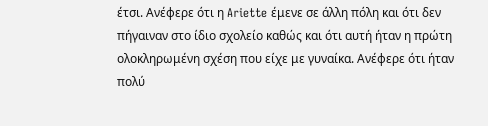έτσι. Ανέφερε ότι η Ariette έμενε σε άλλη πόλη και ότι δεν πήγαιναν στο ίδιο σχολείο καθώς και ότι αυτή ήταν η πρώτη ολοκληρωμένη σχέση που είχε με γυναίκα. Ανέφερε ότι ήταν πολύ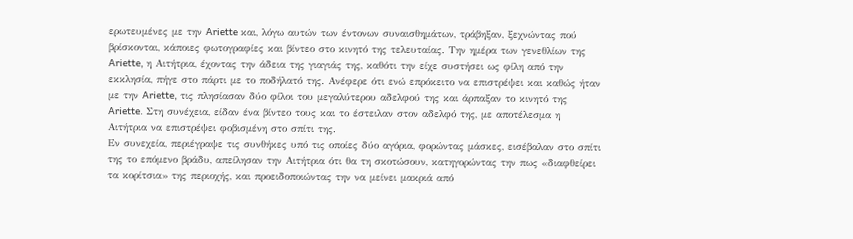ερωτευμένες με την Ariette και, λόγω αυτών των έντονων συναισθημάτων, τράβηξαν, ξεχνώντας πού βρίσκονται, κάποιες φωτογραφίες και βίντεο στο κινητό της τελευταίας. Την ημέρα των γενεθλίων της Ariette, η Αιτήτρια, έχοντας την άδεια της γιαγιάς της, καθότι την είχε συστήσει ως φίλη από την εκκλησία, πήγε στο πάρτι με το ποδήλατό της. Ανέφερε ότι ενώ επρόκειτο να επιστρέψει και καθώς ήταν με την Ariette, τις πλησίασαν δύο φίλοι του μεγαλύτερου αδελφού της και άρπαξαν το κινητό της Ariette. Στη συνέχεια, είδαν ένα βίντεο τους και το έστειλαν στον αδελφό της, με αποτέλεσμα η Αιτήτρια να επιστρέψει φοβισμένη στο σπίτι της.
Εν συνεχεία, περιέγραψε τις συνθήκες υπό τις οποίες δύο αγόρια, φορώντας μάσκες, εισέβαλαν στο σπίτι της το επόμενο βράδυ, απείλησαν την Αιτήτρια ότι θα τη σκοτώσουν, κατηγορώντας την πως «διαφθείρει τα κορίτσια» της περιοχής, και προειδοποιώντας την να μείνει μακριά από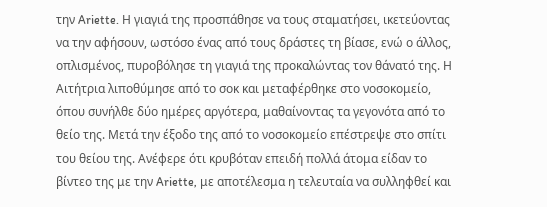την Ariette. Η γιαγιά της προσπάθησε να τους σταματήσει, ικετεύοντας να την αφήσουν, ωστόσο ένας από τους δράστες τη βίασε, ενώ ο άλλος, οπλισμένος, πυροβόλησε τη γιαγιά της προκαλώντας τον θάνατό της. Η Αιτήτρια λιποθύμησε από το σοκ και μεταφέρθηκε στο νοσοκομείο, όπου συνήλθε δύο ημέρες αργότερα, μαθαίνοντας τα γεγονότα από το θείο της. Μετά την έξοδο της από το νοσοκομείο επέστρεψε στο σπίτι του θείου της. Ανέφερε ότι κρυβόταν επειδή πολλά άτομα είδαν το βίντεο της με την Ariette, με αποτέλεσμα η τελευταία να συλληφθεί και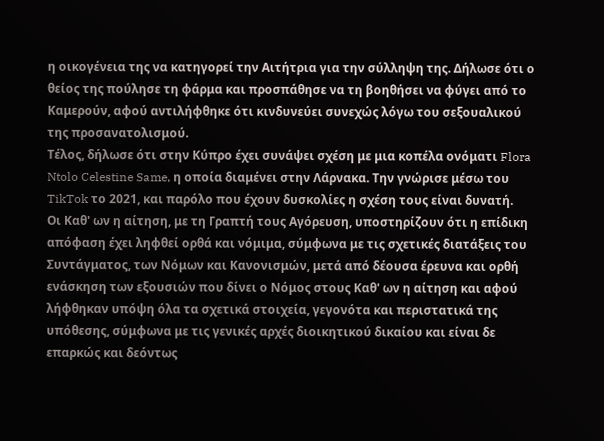η οικογένεια της να κατηγορεί την Αιτήτρια για την σύλληψη της. Δήλωσε ότι ο θείος της πούλησε τη φάρμα και προσπάθησε να τη βοηθήσει να φύγει από το Καμερούν, αφού αντιλήφθηκε ότι κινδυνεύει συνεχώς λόγω του σεξουαλικού της προσανατολισμού.
Τέλος, δήλωσε ότι στην Κύπρο έχει συνάψει σχέση με μια κοπέλα ονόματι Flora Ntolo Celestine Same, η οποία διαμένει στην Λάρνακα. Την γνώρισε μέσω του TikTok το 2021, και παρόλο που έχουν δυσκολίες η σχέση τους είναι δυνατή.
Οι Καθ' ων η αίτηση, με τη Γραπτή τους Αγόρευση, υποστηρίζουν ότι η επίδικη απόφαση έχει ληφθεί ορθά και νόμιμα, σύμφωνα με τις σχετικές διατάξεις του Συντάγματος, των Νόμων και Κανονισμών, μετά από δέουσα έρευνα και ορθή ενάσκηση των εξουσιών που δίνει ο Νόμος στους Καθ' ων η αίτηση και αφού λήφθηκαν υπόψη όλα τα σχετικά στοιχεία, γεγονότα και περιστατικά της υπόθεσης, σύμφωνα με τις γενικές αρχές διοικητικού δικαίου και είναι δε επαρκώς και δεόντως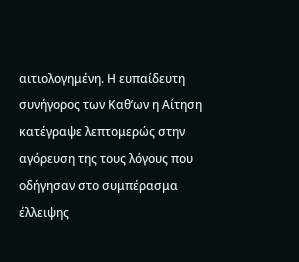αιτιολογημένη. Η ευπαίδευτη συνήγορος των Καθ’ων η Αίτηση κατέγραψε λεπτομερώς στην αγόρευση της τους λόγους που οδήγησαν στο συμπέρασμα έλλειψης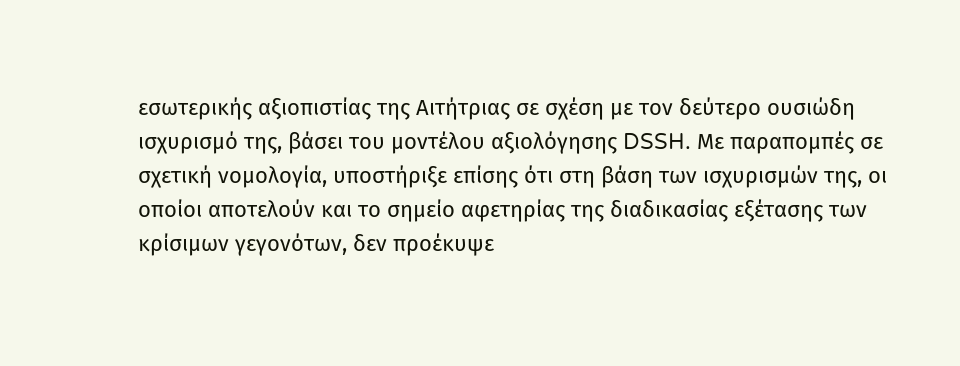εσωτερικής αξιοπιστίας της Αιτήτριας σε σχέση με τον δεύτερο ουσιώδη ισχυρισμό της, βάσει του μοντέλου αξιολόγησης DSSH. Με παραπομπές σε σχετική νομολογία, υποστήριξε επίσης ότι στη βάση των ισχυρισμών της, οι οποίοι αποτελούν και το σημείο αφετηρίας της διαδικασίας εξέτασης των κρίσιμων γεγονότων, δεν προέκυψε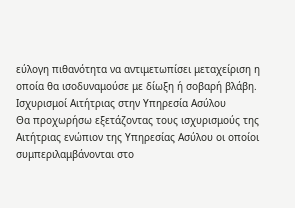εύλογη πιθανότητα να αντιμετωπίσει μεταχείριση η οποία θα ισοδυναμούσε με δίωξη ή σοβαρή βλάβη.
Ισχυρισμοί Αιτήτριας στην Υπηρεσία Ασύλου
Θα προχωρήσω εξετάζοντας τους ισχυρισμούς της Αιτήτριας ενώπιον της Υπηρεσίας Ασύλου οι οποίοι συμπεριλαμβάνονται στο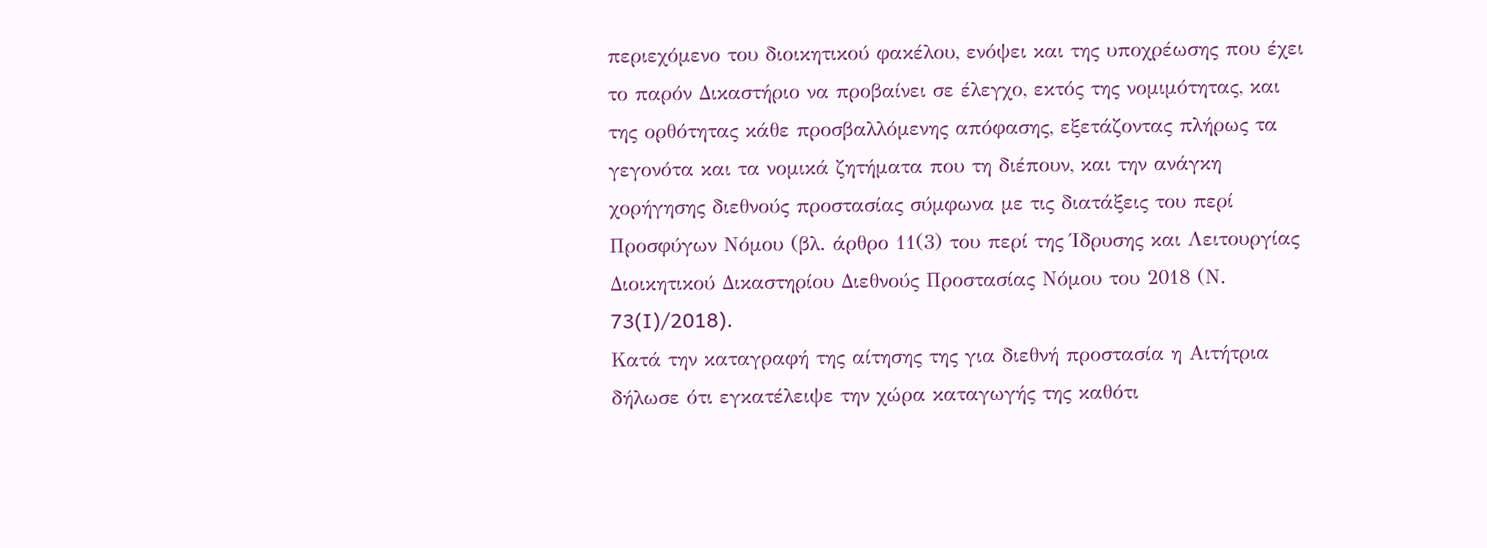περιεχόμενο του διοικητικού φακέλου, ενόψει και της υποχρέωσης που έχει το παρόν Δικαστήριο να προβαίνει σε έλεγχο, εκτός της νομιμότητας, και της ορθότητας κάθε προσβαλλόμενης απόφασης, εξετάζοντας πλήρως τα γεγονότα και τα νομικά ζητήματα που τη διέπουν, και την ανάγκη χορήγησης διεθνούς προστασίας σύμφωνα με τις διατάξεις του περί Προσφύγων Νόμου (βλ. άρθρο 11(3) του περί της Ίδρυσης και Λειτουργίας Διοικητικού Δικαστηρίου Διεθνούς Προστασίας Νόμου του 2018 (Ν. 73(I)/2018).
Κατά την καταγραφή της αίτησης της για διεθνή προστασία η Αιτήτρια δήλωσε ότι εγκατέλειψε την χώρα καταγωγής της καθότι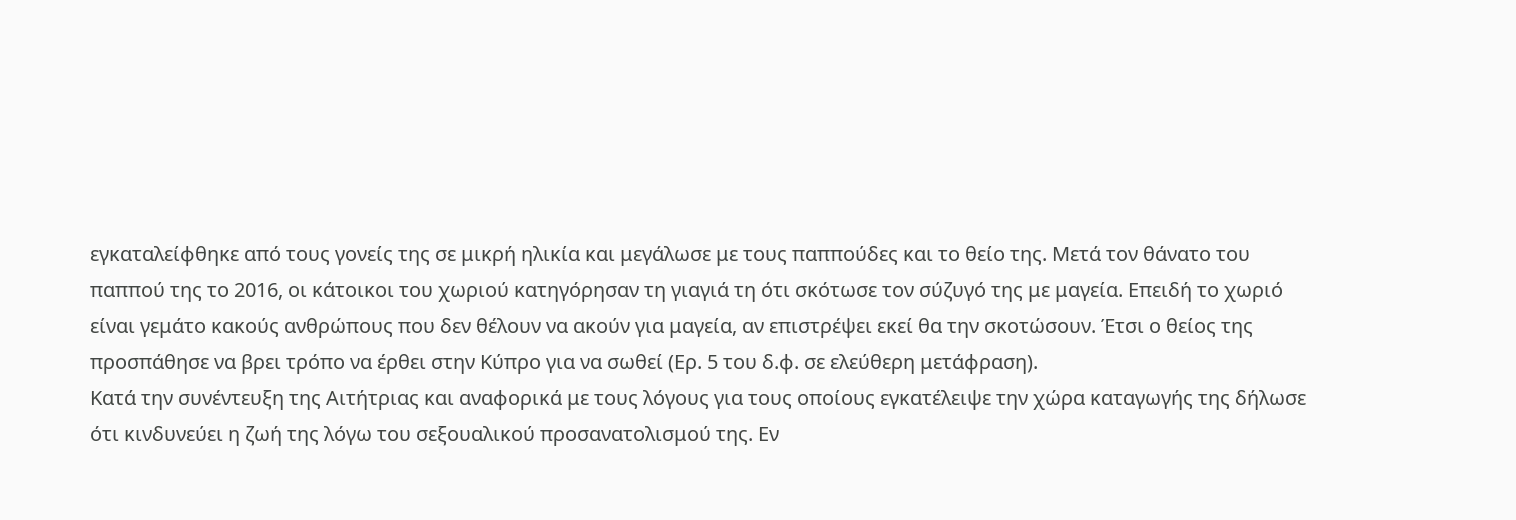εγκαταλείφθηκε από τους γονείς της σε μικρή ηλικία και μεγάλωσε με τους παππούδες και το θείο της. Μετά τον θάνατο του παππού της το 2016, οι κάτοικοι του χωριού κατηγόρησαν τη γιαγιά τη ότι σκότωσε τον σύζυγό της με μαγεία. Επειδή το χωριό είναι γεμάτο κακούς ανθρώπους που δεν θέλουν να ακούν για μαγεία, αν επιστρέψει εκεί θα την σκοτώσουν. Έτσι ο θείος της προσπάθησε να βρει τρόπο να έρθει στην Κύπρο για να σωθεί (Ερ. 5 του δ.φ. σε ελεύθερη μετάφραση).
Κατά την συνέντευξη της Αιτήτριας και αναφορικά με τους λόγους για τους οποίους εγκατέλειψε την χώρα καταγωγής της δήλωσε ότι κινδυνεύει η ζωή της λόγω του σεξουαλικού προσανατολισμού της. Εν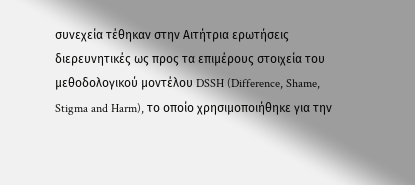συνεχεία τέθηκαν στην Αιτήτρια ερωτήσεις διερευνητικές ως προς τα επιμέρους στοιχεία του μεθοδολογικού μοντέλου DSSH (Difference, Shame, Stigma and Harm), το οποίο χρησιμοποιήθηκε για την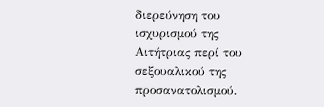διερεύνηση του ισχυρισμού της Αιτήτριας περί του σεξουαλικού της προσανατολισμού.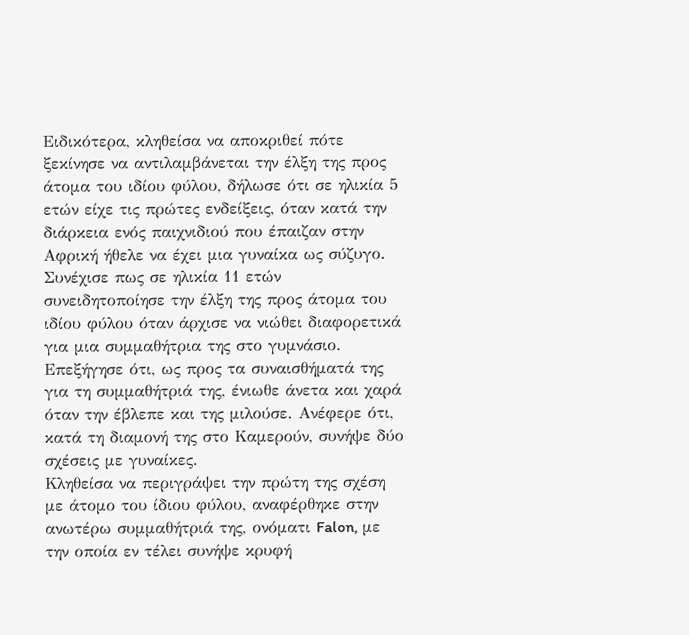Ειδικότερα, κληθείσα να αποκριθεί πότε ξεκίνησε να αντιλαμβάνεται την έλξη της προς άτομα του ιδίου φύλου, δήλωσε ότι σε ηλικία 5 ετών είχε τις πρώτες ενδείξεις, όταν κατά την διάρκεια ενός παιχνιδιού που έπαιζαν στην Αφρική ήθελε να έχει μια γυναίκα ως σύζυγο. Συνέχισε πως σε ηλικία 11 ετών συνειδητοποίησε την έλξη της προς άτομα του ιδίου φύλου όταν άρχισε να νιώθει διαφορετικά για μια συμμαθήτρια της στο γυμνάσιο. Επεξήγησε ότι, ως προς τα συναισθήματά της για τη συμμαθήτριά της, ένιωθε άνετα και χαρά όταν την έβλεπε και της μιλούσε. Ανέφερε ότι, κατά τη διαμονή της στο Καμερούν, συνήψε δύο σχέσεις με γυναίκες.
Κληθείσα να περιγράψει την πρώτη της σχέση με άτομο του ίδιου φύλου, αναφέρθηκε στην ανωτέρω συμμαθήτριά της, ονόματι Falon, με την οποία εν τέλει συνήψε κρυφή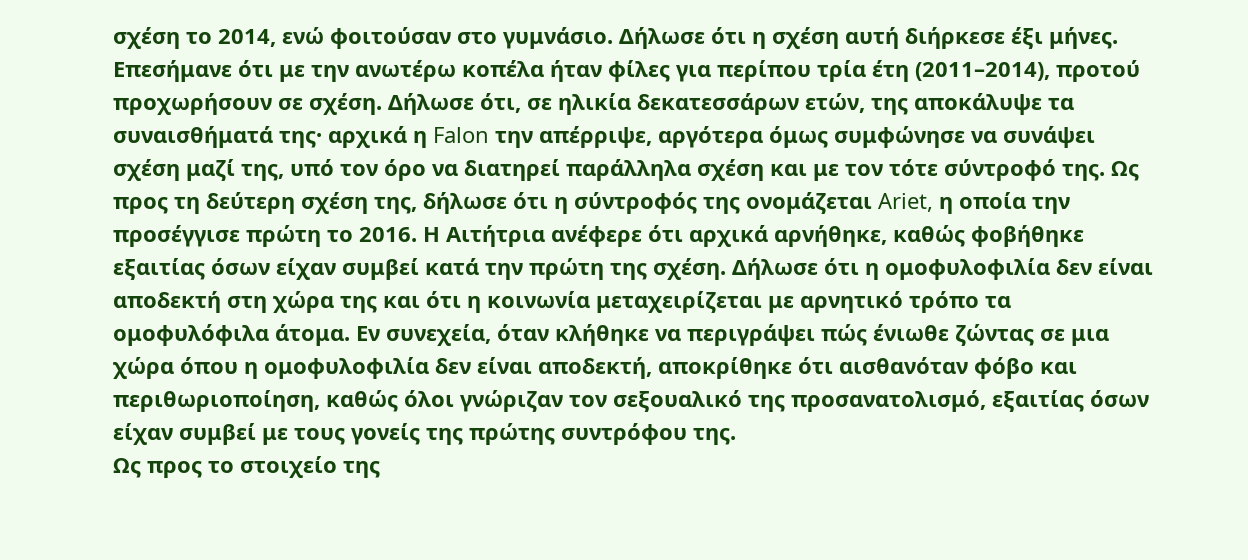σχέση το 2014, ενώ φοιτούσαν στο γυμνάσιο. Δήλωσε ότι η σχέση αυτή διήρκεσε έξι μήνες. Επεσήμανε ότι με την ανωτέρω κοπέλα ήταν φίλες για περίπου τρία έτη (2011–2014), προτού προχωρήσουν σε σχέση. Δήλωσε ότι, σε ηλικία δεκατεσσάρων ετών, της αποκάλυψε τα συναισθήματά της· αρχικά η Falon την απέρριψε, αργότερα όμως συμφώνησε να συνάψει σχέση μαζί της, υπό τον όρο να διατηρεί παράλληλα σχέση και με τον τότε σύντροφό της. Ως προς τη δεύτερη σχέση της, δήλωσε ότι η σύντροφός της ονομάζεται Ariet, η οποία την προσέγγισε πρώτη το 2016. Η Αιτήτρια ανέφερε ότι αρχικά αρνήθηκε, καθώς φοβήθηκε εξαιτίας όσων είχαν συμβεί κατά την πρώτη της σχέση. Δήλωσε ότι η ομοφυλοφιλία δεν είναι αποδεκτή στη χώρα της και ότι η κοινωνία μεταχειρίζεται με αρνητικό τρόπο τα ομοφυλόφιλα άτομα. Εν συνεχεία, όταν κλήθηκε να περιγράψει πώς ένιωθε ζώντας σε μια χώρα όπου η ομοφυλοφιλία δεν είναι αποδεκτή, αποκρίθηκε ότι αισθανόταν φόβο και περιθωριοποίηση, καθώς όλοι γνώριζαν τον σεξουαλικό της προσανατολισμό, εξαιτίας όσων είχαν συμβεί με τους γονείς της πρώτης συντρόφου της.
Ως προς το στοιχείο της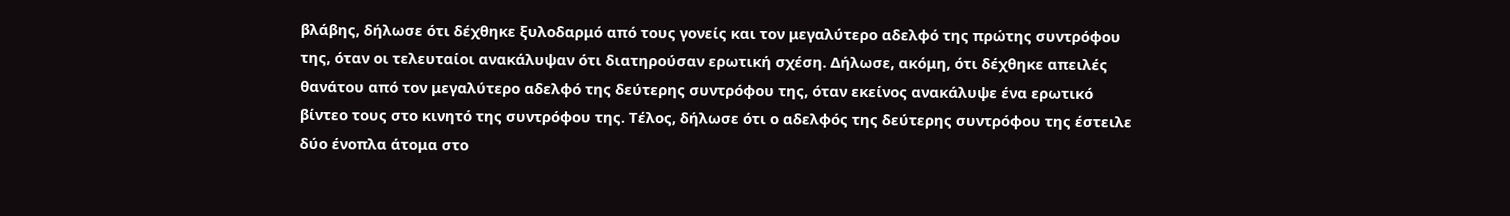βλάβης, δήλωσε ότι δέχθηκε ξυλοδαρμό από τους γονείς και τον μεγαλύτερο αδελφό της πρώτης συντρόφου της, όταν οι τελευταίοι ανακάλυψαν ότι διατηρούσαν ερωτική σχέση. Δήλωσε, ακόμη, ότι δέχθηκε απειλές θανάτου από τον μεγαλύτερο αδελφό της δεύτερης συντρόφου της, όταν εκείνος ανακάλυψε ένα ερωτικό βίντεο τους στο κινητό της συντρόφου της. Τέλος, δήλωσε ότι ο αδελφός της δεύτερης συντρόφου της έστειλε δύο ένοπλα άτομα στο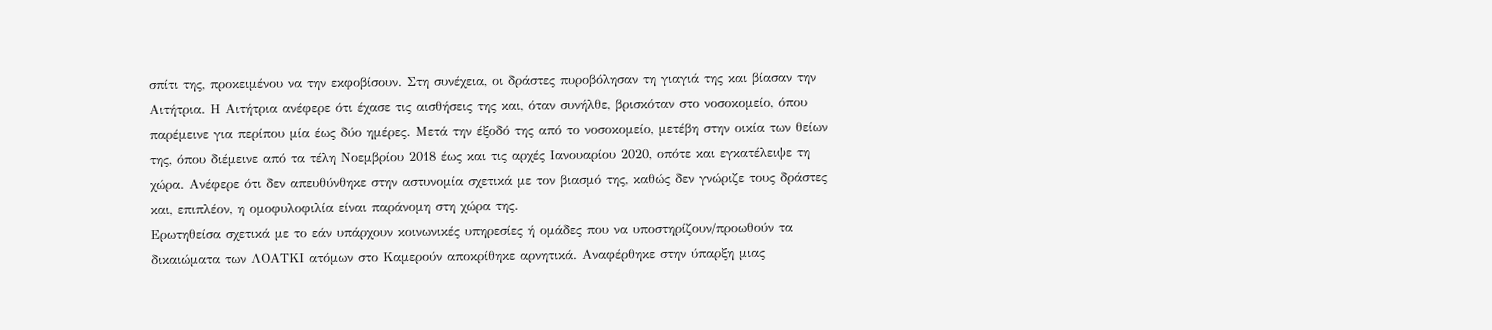σπίτι της, προκειμένου να την εκφοβίσουν. Στη συνέχεια, οι δράστες πυροβόλησαν τη γιαγιά της και βίασαν την Αιτήτρια. Η Αιτήτρια ανέφερε ότι έχασε τις αισθήσεις της και, όταν συνήλθε, βρισκόταν στο νοσοκομείο, όπου παρέμεινε για περίπου μία έως δύο ημέρες. Μετά την έξοδό της από το νοσοκομείο, μετέβη στην οικία των θείων της, όπου διέμεινε από τα τέλη Νοεμβρίου 2018 έως και τις αρχές Ιανουαρίου 2020, οπότε και εγκατέλειψε τη χώρα. Ανέφερε ότι δεν απευθύνθηκε στην αστυνομία σχετικά με τον βιασμό της, καθώς δεν γνώριζε τους δράστες και, επιπλέον, η ομοφυλοφιλία είναι παράνομη στη χώρα της.
Ερωτηθείσα σχετικά με το εάν υπάρχουν κοινωνικές υπηρεσίες ή ομάδες που να υποστηρίζουν/προωθούν τα δικαιώματα των ΛΟΑΤΚΙ ατόμων στο Καμερούν αποκρίθηκε αρνητικά. Αναφέρθηκε στην ύπαρξη μιας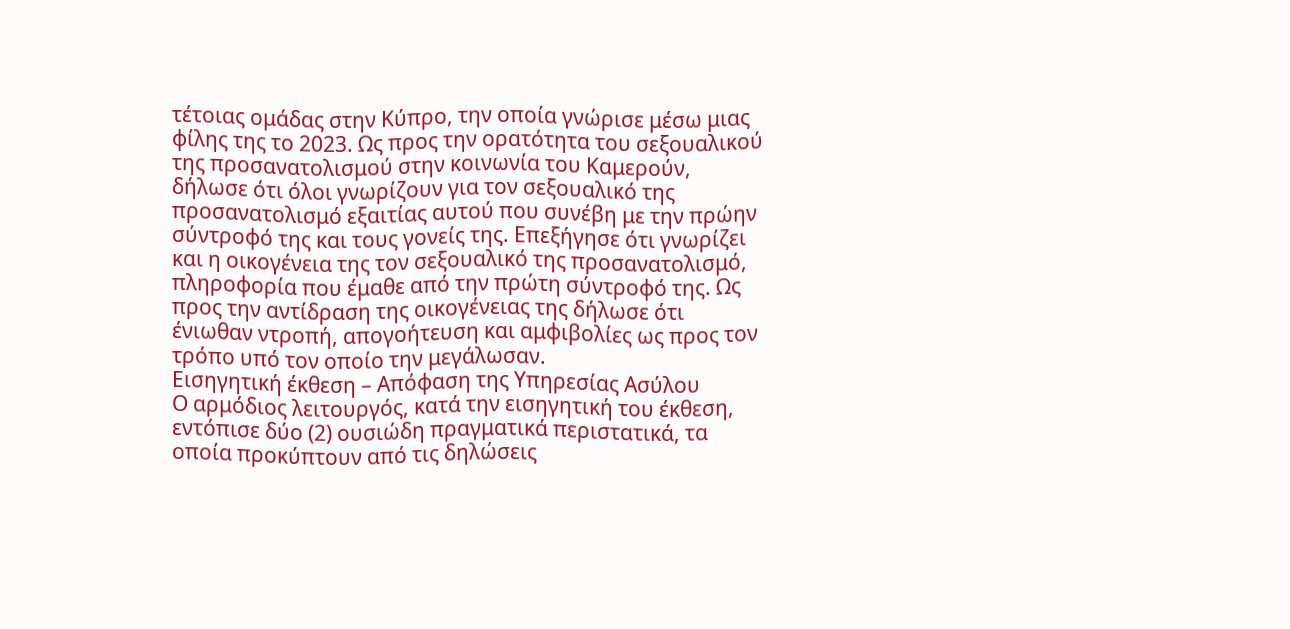τέτοιας ομάδας στην Κύπρο, την οποία γνώρισε μέσω μιας φίλης της το 2023. Ως προς την ορατότητα του σεξουαλικού της προσανατολισμού στην κοινωνία του Καμερούν, δήλωσε ότι όλοι γνωρίζουν για τον σεξουαλικό της προσανατολισμό εξαιτίας αυτού που συνέβη με την πρώην σύντροφό της και τους γονείς της. Επεξήγησε ότι γνωρίζει και η οικογένεια της τον σεξουαλικό της προσανατολισμό, πληροφορία που έμαθε από την πρώτη σύντροφό της. Ως προς την αντίδραση της οικογένειας της δήλωσε ότι ένιωθαν ντροπή, απογοήτευση και αμφιβολίες ως προς τον τρόπο υπό τον οποίο την μεγάλωσαν.
Εισηγητική έκθεση – Απόφαση της Υπηρεσίας Ασύλου
Ο αρμόδιος λειτουργός, κατά την εισηγητική του έκθεση, εντόπισε δύο (2) ουσιώδη πραγματικά περιστατικά, τα οποία προκύπτουν από τις δηλώσεις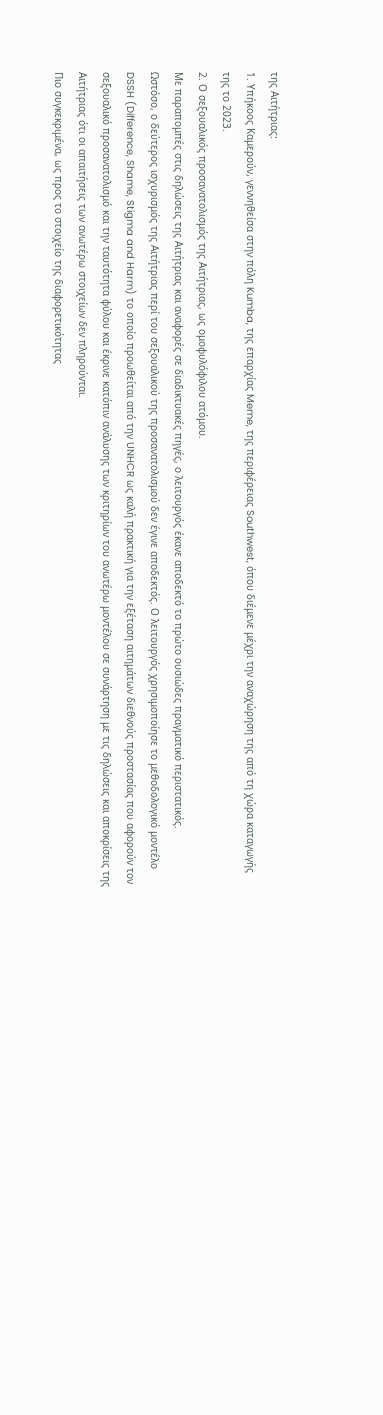της Αιτήτριας:
1. Υπήκοος Καμερούν, γεννηθείσα στην πόλη Kumba, της επαρχίας Meme, της περιφέρειας Southwest, όπου διέμενε μέχρι την αναχώρηση της από τη χώρα καταγωγής της το 2023.
2. Ο σεξουαλικός προσανατολισμός της Αιτήτριας, ως ομοφυλόφιλου ατόμου.
Με παραπομπές στις δηλώσεις της Αιτήτριας και αναφορές σε διαδικτυακές πηγές, ο λειτουργός έκανε αποδεκτό το πρώτο ουσιώδες πραγματικό περιστατικός.
Ωστόσο, ο δεύτερος ισχυρισμός της Αιτήτριας περί του σεξουαλικού της προσανατολισμού δεν έγινε αποδεκτός. Ο λειτουργός χρησιμοποίησε το μεθοδολογικό μοντέλο DSSH (Difference, Shame, Stigma and Harm) το οποίο προωθείται από την UNHCR ως καλή πρακτική για την εξέταση αιτημάτων διεθνούς προστασίας που αφορούν τον σεξουαλικό προσανατολισμό και την ταυτότητα φύλου και έκρινε κατόπιν ανάλυσης των κριτηρίων του ανωτέρω μοντέλου σε συνάρτηση με τις δηλώσεις και αποκρίσεις της Αιτήτριας ότι οι απαιτήσεις των ανωτέρω στοιχείων δεν πληρούνται.
Πιο συγκεκριμένα, ως προς το στοιχείο της διαφορετικότητας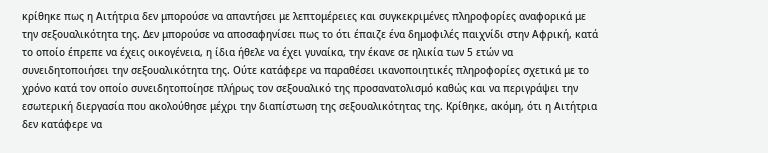κρίθηκε πως η Αιτήτρια δεν μπορούσε να απαντήσει με λεπτομέρειες και συγκεκριμένες πληροφορίες αναφορικά με την σεξουαλικότητα της. Δεν μπορούσε να αποσαφηνίσει πως το ότι έπαιζε ένα δημοφιλές παιχνίδι στην Αφρική, κατά το οποίο έπρεπε να έχεις οικογένεια, η ίδια ήθελε να έχει γυναίκα, την έκανε σε ηλικία των 5 ετών να συνειδητοποιήσει την σεξουαλικότητα της. Ούτε κατάφερε να παραθέσει ικανοποιητικές πληροφορίες σχετικά με το χρόνο κατά τον οποίο συνειδητοποίησε πλήρως τον σεξουαλικό της προσανατολισμό καθώς και να περιγράψει την εσωτερική διεργασία που ακολούθησε μέχρι την διαπίστωση της σεξουαλικότητας της. Κρίθηκε, ακόμη, ότι η Αιτήτρια δεν κατάφερε να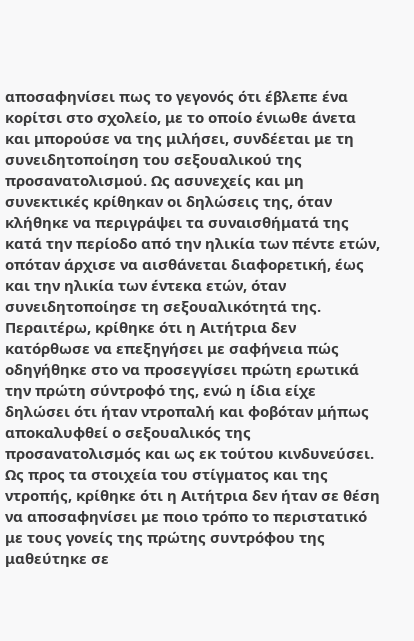αποσαφηνίσει πως το γεγονός ότι έβλεπε ένα κορίτσι στο σχολείο, με το οποίο ένιωθε άνετα και μπορούσε να της μιλήσει, συνδέεται με τη συνειδητοποίηση του σεξουαλικού της προσανατολισμού. Ως ασυνεχείς και μη συνεκτικές κρίθηκαν οι δηλώσεις της, όταν κλήθηκε να περιγράψει τα συναισθήματά της κατά την περίοδο από την ηλικία των πέντε ετών, οπόταν άρχισε να αισθάνεται διαφορετική, έως και την ηλικία των έντεκα ετών, όταν συνειδητοποίησε τη σεξουαλικότητά της. Περαιτέρω, κρίθηκε ότι η Αιτήτρια δεν κατόρθωσε να επεξηγήσει με σαφήνεια πώς οδηγήθηκε στο να προσεγγίσει πρώτη ερωτικά την πρώτη σύντροφό της, ενώ η ίδια είχε δηλώσει ότι ήταν ντροπαλή και φοβόταν μήπως αποκαλυφθεί ο σεξουαλικός της προσανατολισμός και ως εκ τούτου κινδυνεύσει.
Ως προς τα στοιχεία του στίγματος και της ντροπής, κρίθηκε ότι η Αιτήτρια δεν ήταν σε θέση να αποσαφηνίσει με ποιο τρόπο το περιστατικό με τους γονείς της πρώτης συντρόφου της μαθεύτηκε σε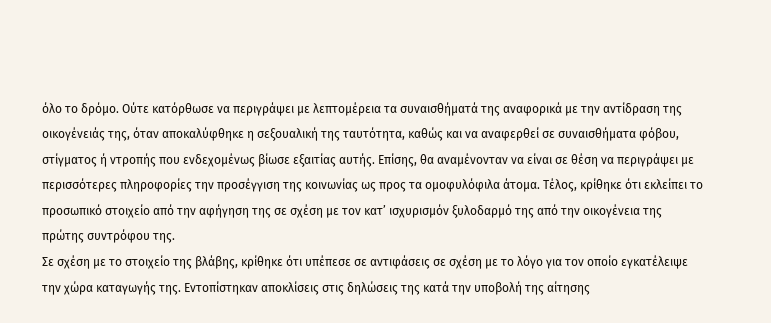όλο το δρόμο. Ούτε κατόρθωσε να περιγράψει με λεπτομέρεια τα συναισθήματά της αναφορικά με την αντίδραση της οικογένειάς της, όταν αποκαλύφθηκε η σεξουαλική της ταυτότητα, καθώς και να αναφερθεί σε συναισθήματα φόβου, στίγματος ή ντροπής που ενδεχομένως βίωσε εξαιτίας αυτής. Επίσης, θα αναμένονταν να είναι σε θέση να περιγράψει με περισσότερες πληροφορίες την προσέγγιση της κοινωνίας ως προς τα ομοφυλόφιλα άτομα. Τέλος, κρίθηκε ότι εκλείπει το προσωπικό στοιχείο από την αφήγηση της σε σχέση με τον κατ’ ισχυρισμόν ξυλοδαρμό της από την οικογένεια της πρώτης συντρόφου της.
Σε σχέση με το στοιχείο της βλάβης, κρίθηκε ότι υπέπεσε σε αντιφάσεις σε σχέση με το λόγο για τον οποίο εγκατέλειψε την χώρα καταγωγής της. Εντοπίστηκαν αποκλίσεις στις δηλώσεις της κατά την υποβολή της αίτησης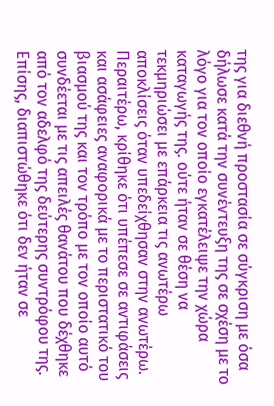της για διεθνή προστασία σε σύγκριση με όσα δήλωσε κατά την συνέντευξη της σε σχέση με το λόγο για τον οποίο εγκατέλειψε την χώρα καταγωγής της. ούτε ήταν σε θέση να τεκμηριώσει με επάρκεια τις ανωτέρω αποκλίσεις όταν υπεδείχθησαν στην ανωτέρω. Περαιτέρω, κρίθηκε ότι υπέπεσε σε αντιφάσεις και ασάφειες αναφορικά με το περιστατικό του βιασμού της και τον τρόπο με τον οποίο αυτό συνδέεται με τις απειλές θανάτου που δέχθηκε από τον αδελφό της δεύτερης συντρόφου της. Επίσης, διαπιστώθηκε ότι δεν ήταν σε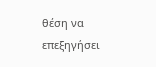θέση να επεξηγήσει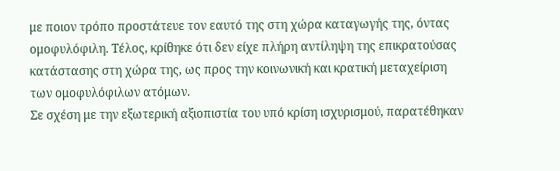με ποιον τρόπο προστάτευε τον εαυτό της στη χώρα καταγωγής της, όντας ομοφυλόφιλη. Τέλος, κρίθηκε ότι δεν είχε πλήρη αντίληψη της επικρατούσας κατάστασης στη χώρα της, ως προς την κοινωνική και κρατική μεταχείριση των ομοφυλόφιλων ατόμων.
Σε σχέση με την εξωτερική αξιοπιστία του υπό κρίση ισχυρισμού, παρατέθηκαν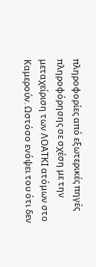πληροφορίες από εξωτερικές πηγές πληροφόρησης σε σχέση με την μεταχείριση των ΛΟΑΤΚΙ ατόμων στο Καμερούν. Ωστόσο ενόψει του ότι δεν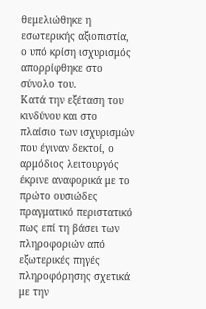θεμελιώθηκε η εσωτερικής αξιοπιστία, ο υπό κρίση ισχυρισμός απορρίφθηκε στο σύνολο του.
Κατά την εξέταση του κινδύνου και στο πλαίσιο των ισχυρισμών που έγιναν δεκτοί, ο αρμόδιος λειτουργός έκρινε αναφορικά με το πρώτο ουσιώδες πραγματικό περιστατικό πως επί τη βάσει των πληροφοριών από εξωτερικές πηγές πληροφόρησης σχετικά με την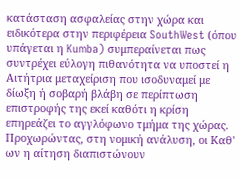κατάσταση ασφαλείας στην χώρα και ειδικότερα στην περιφέρεια SouthWest (όπου υπάγεται η Kumba) συμπεραίνεται πως συντρέχει εύλογη πιθανότητα να υποστεί η Αιτήτρια μεταχείριση που ισοδυναμεί με δίωξη ή σοβαρή βλάβη σε περίπτωση επιστροφής της εκεί καθότι η κρίση επηρεάζει το αγγλόφωνο τμήμα της χώρας.
Προχωρώντας, στη νομική ανάλυση, οι Καθ' ων η αίτηση διαπιστώνουν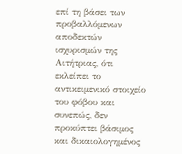επί τη βάσει των προβαλλόμενων αποδεκτών ισχυρισμών της Αιτήτριας, ότι εκλείπει το αντικειμενικό στοιχείο του φόβου και συνεπώς, δεν προκύπτει βάσιμος και δικαιολογημένος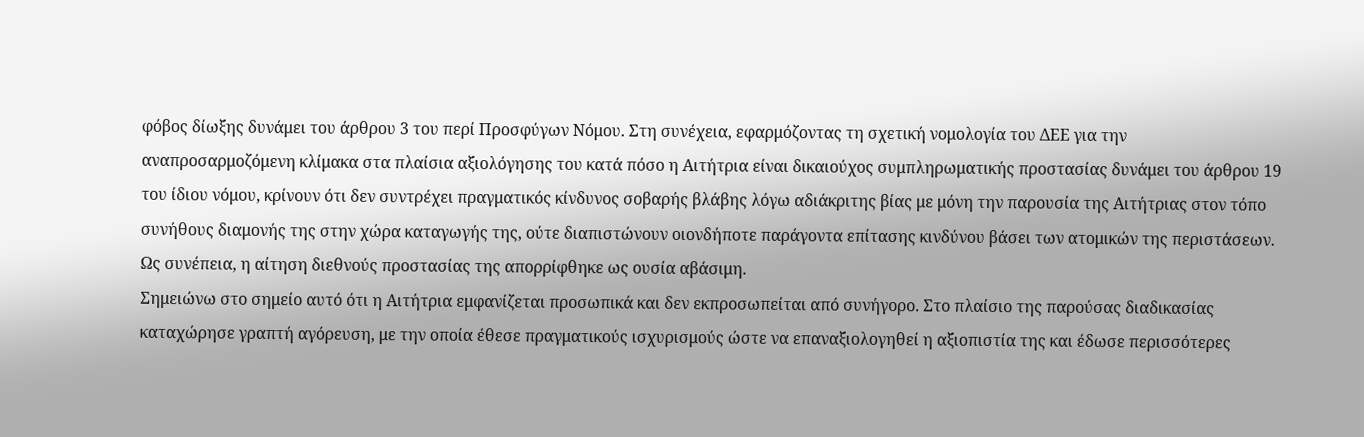φόβος δίωξης δυνάμει του άρθρου 3 του περί Προσφύγων Νόμου. Στη συνέχεια, εφαρμόζοντας τη σχετική νομολογία του ΔΕΕ για την αναπροσαρμοζόμενη κλίμακα στα πλαίσια αξιολόγησης του κατά πόσο η Αιτήτρια είναι δικαιούχος συμπληρωματικής προστασίας δυνάμει του άρθρου 19 του ίδιου νόμου, κρίνουν ότι δεν συντρέχει πραγματικός κίνδυνος σοβαρής βλάβης λόγω αδιάκριτης βίας με μόνη την παρουσία της Αιτήτριας στον τόπο συνήθους διαμονής της στην χώρα καταγωγής της, ούτε διαπιστώνουν οιονδήποτε παράγοντα επίτασης κινδύνου βάσει των ατομικών της περιστάσεων. Ως συνέπεια, η αίτηση διεθνούς προστασίας της απορρίφθηκε ως ουσία αβάσιμη.
Σημειώνω στο σημείο αυτό ότι η Αιτήτρια εμφανίζεται προσωπικά και δεν εκπροσωπείται από συνήγορο. Στο πλαίσιο της παρούσας διαδικασίας καταχώρησε γραπτή αγόρευση, με την οποία έθεσε πραγματικούς ισχυρισμούς ώστε να επαναξιολογηθεί η αξιοπιστία της και έδωσε περισσότερες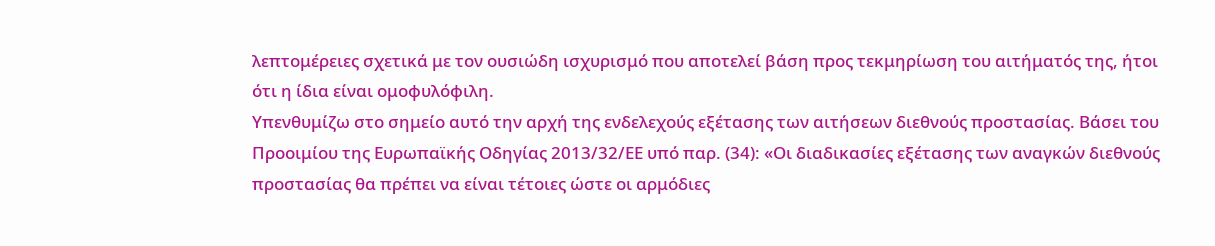λεπτομέρειες σχετικά με τον ουσιώδη ισχυρισμό που αποτελεί βάση προς τεκμηρίωση του αιτήματός της, ήτοι ότι η ίδια είναι ομοφυλόφιλη.
Υπενθυμίζω στο σημείο αυτό την αρχή της ενδελεχούς εξέτασης των αιτήσεων διεθνούς προστασίας. Βάσει του Προοιμίου της Ευρωπαϊκής Οδηγίας 2013/32/ΕΕ υπό παρ. (34): «Οι διαδικασίες εξέτασης των αναγκών διεθνούς προστασίας θα πρέπει να είναι τέτοιες ώστε οι αρμόδιες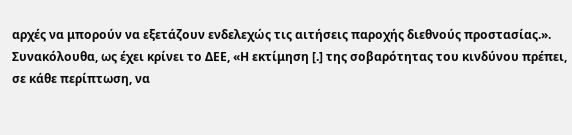αρχές να μπορούν να εξετάζουν ενδελεχώς τις αιτήσεις παροχής διεθνούς προστασίας.». Συνακόλουθα, ως έχει κρίνει το ΔΕΕ, «Η εκτίμηση [.] της σοβαρότητας του κινδύνου πρέπει, σε κάθε περίπτωση, να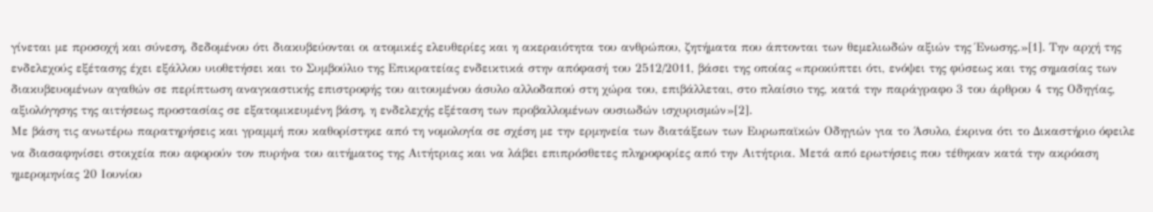γίνεται με προσοχή και σύνεση, δεδομένου ότι διακυβεύονται οι ατομικές ελευθερίες και η ακεραιότητα του ανθρώπου, ζητήματα που άπτονται των θεμελιωδών αξιών της Ένωσης.»[1]. Την αρχή της ενδελεχούς εξέτασης έχει εξάλλου υιοθετήσει και το Συμβούλιο της Επικρατείας ενδεικτικά στην απόφασή του 2512/2011, βάσει της οποίας «προκύπτει ότι, ενόψει της φύσεως και της σημασίας των διακυβευομένων αγαθών σε περίπτωση αναγκαστικής επιστροφής του αιτουμένου άσυλο αλλοδαπού στη χώρα του, επιβάλλεται, στο πλαίσιο της, κατά την παράγραφο 3 του άρθρου 4 της Οδηγίας, αξιολόγησης της αιτήσεως προστασίας σε εξατομικευμένη βάση, η ενδελεχής εξέταση των προβαλλομένων ουσιωδών ισχυρισμών»[2].
Με βάση τις ανωτέρω παρατηρήσεις και γραμμή που καθορίστηκε από τη νομολογία σε σχέση με την ερμηνεία των διατάξεων των Ευρωπαϊκών Οδηγιών για το Άσυλο, έκρινα ότι το Δικαστήριο όφειλε να διασαφηνίσει στοιχεία που αφορούν τον πυρήνα του αιτήματος της Αιτήτριας και να λάβει επιπρόσθετες πληροφορίες από την Αιτήτρια. Μετά από ερωτήσεις που τέθηκαν κατά την ακρόαση ημερομηνίας 20 Ιουνίου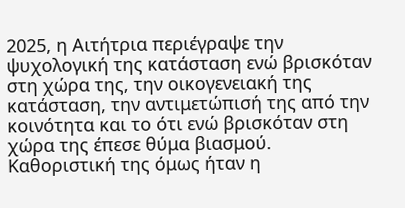2025, η Αιτήτρια περιέγραψε την ψυχολογική της κατάσταση ενώ βρισκόταν στη χώρα της, την οικογενειακή της κατάσταση, την αντιμετώπισή της από την κοινότητα και το ότι ενώ βρισκόταν στη χώρα της έπεσε θύμα βιασμού. Καθοριστική της όμως ήταν η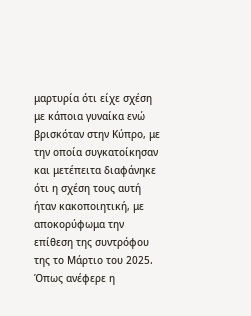μαρτυρία ότι είχε σχέση με κάποια γυναίκα ενώ βρισκόταν στην Κύπρο, με την οποία συγκατοίκησαν και μετέπειτα διαφάνηκε ότι η σχέση τους αυτή ήταν κακοποιητική, με αποκορύφωμα την επίθεση της συντρόφου της το Μάρτιο του 2025. Όπως ανέφερε η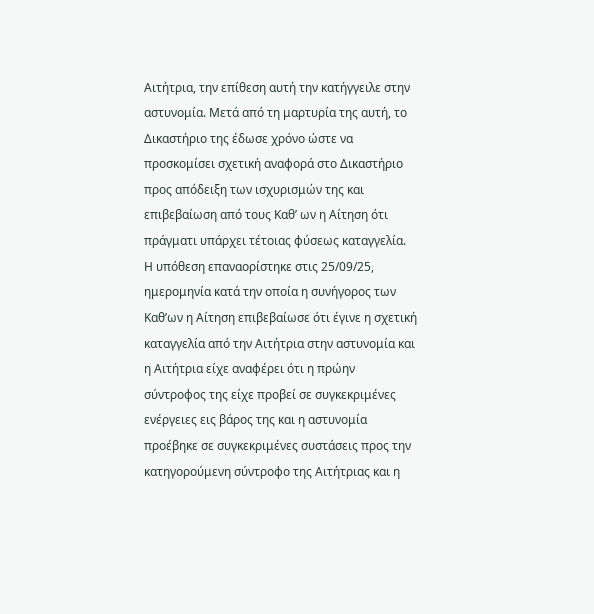Αιτήτρια, την επίθεση αυτή την κατήγγειλε στην αστυνομία. Μετά από τη μαρτυρία της αυτή, το Δικαστήριο της έδωσε χρόνο ώστε να προσκομίσει σχετική αναφορά στο Δικαστήριο προς απόδειξη των ισχυρισμών της και επιβεβαίωση από τους Καθ’ ων η Αίτηση ότι πράγματι υπάρχει τέτοιας φύσεως καταγγελία. Η υπόθεση επαναορίστηκε στις 25/09/25, ημερομηνία κατά την οποία η συνήγορος των Καθ’ων η Αίτηση επιβεβαίωσε ότι έγινε η σχετική καταγγελία από την Αιτήτρια στην αστυνομία και η Αιτήτρια είχε αναφέρει ότι η πρώην σύντροφος της είχε προβεί σε συγκεκριμένες ενέργειες εις βάρος της και η αστυνομία προέβηκε σε συγκεκριμένες συστάσεις προς την κατηγορούμενη σύντροφο της Αιτήτριας και η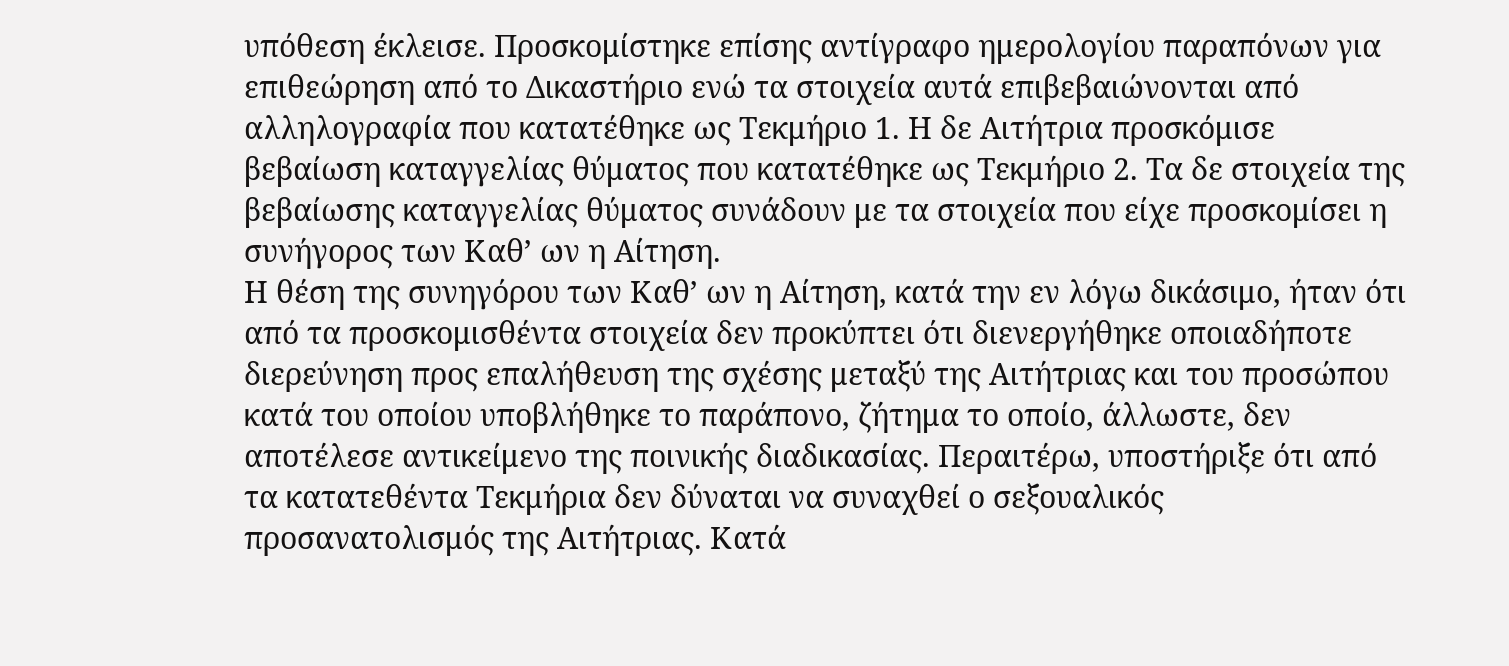υπόθεση έκλεισε. Προσκομίστηκε επίσης αντίγραφο ημερολογίου παραπόνων για επιθεώρηση από το Δικαστήριο ενώ τα στοιχεία αυτά επιβεβαιώνονται από αλληλογραφία που κατατέθηκε ως Τεκμήριο 1. Η δε Αιτήτρια προσκόμισε βεβαίωση καταγγελίας θύματος που κατατέθηκε ως Τεκμήριο 2. Τα δε στοιχεία της βεβαίωσης καταγγελίας θύματος συνάδουν με τα στοιχεία που είχε προσκομίσει η συνήγορος των Καθ’ ων η Αίτηση.
Η θέση της συνηγόρου των Καθ’ ων η Αίτηση, κατά την εν λόγω δικάσιμο, ήταν ότι από τα προσκομισθέντα στοιχεία δεν προκύπτει ότι διενεργήθηκε οποιαδήποτε διερεύνηση προς επαλήθευση της σχέσης μεταξύ της Αιτήτριας και του προσώπου κατά του οποίου υποβλήθηκε το παράπονο, ζήτημα το οποίο, άλλωστε, δεν αποτέλεσε αντικείμενο της ποινικής διαδικασίας. Περαιτέρω, υποστήριξε ότι από τα κατατεθέντα Τεκμήρια δεν δύναται να συναχθεί ο σεξουαλικός προσανατολισμός της Αιτήτριας. Κατά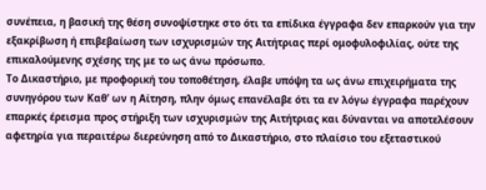συνέπεια, η βασική της θέση συνοψίστηκε στο ότι τα επίδικα έγγραφα δεν επαρκούν για την εξακρίβωση ή επιβεβαίωση των ισχυρισμών της Αιτήτριας περί ομοφυλοφιλίας, ούτε της επικαλούμενης σχέσης της με το ως άνω πρόσωπο.
Το Δικαστήριο, με προφορική του τοποθέτηση, έλαβε υπόψη τα ως άνω επιχειρήματα της συνηγόρου των Καθ’ ων η Αίτηση, πλην όμως επανέλαβε ότι τα εν λόγω έγγραφα παρέχουν επαρκές έρεισμα προς στήριξη των ισχυρισμών της Αιτήτριας και δύνανται να αποτελέσουν αφετηρία για περαιτέρω διερεύνηση από το Δικαστήριο, στο πλαίσιο του εξεταστικού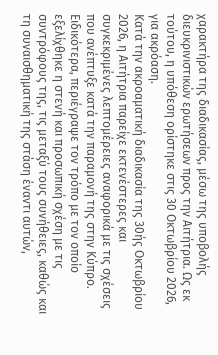χαρακτήρα της διαδικασίας, μέσω της υποβολής διευκρινιστικών ερωτήσεων προς την Αιτήτρια. Ως εκ τούτου, η υπόθεση ορίστηκε στις 30 Οκτωβρίου 2026, για ακρόαση.
Κατά την ακροαματική διαδικασία της 30ής Οκτωβρίου 2026, η Αιτήτρια παρείχε εκτενέστερες και συγκεκριμένες λεπτομέρειες αναφορικά με τις σχέσεις που ανέπτυξε κατά την παραμονή της στην Κύπρο. Ειδικότερα, περιέγραψε τον τρόπο με τον οποίο εξελίχθηκε η στενή και προσωπική σχέση με τις συντρόφους της, τις μεταξύ τους συνήθειες, καθώς και τη συναισθηματική της στάση έναντι αυτών,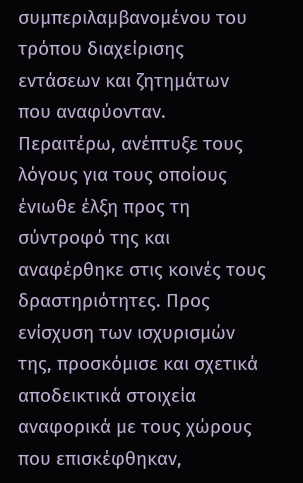συμπεριλαμβανομένου του τρόπου διαχείρισης εντάσεων και ζητημάτων που αναφύονταν.
Περαιτέρω, ανέπτυξε τους λόγους για τους οποίους ένιωθε έλξη προς τη σύντροφό της και αναφέρθηκε στις κοινές τους δραστηριότητες. Προς ενίσχυση των ισχυρισμών της, προσκόμισε και σχετικά αποδεικτικά στοιχεία αναφορικά με τους χώρους που επισκέφθηκαν,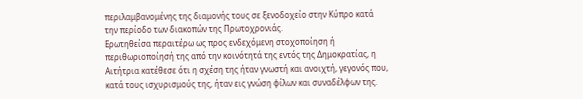περιλαμβανομένης της διαμονής τους σε ξενοδοχείο στην Κύπρο κατά την περίοδο των διακοπών της Πρωτοχρονιάς.
Ερωτηθείσα περαιτέρω ως προς ενδεχόμενη στοχοποίηση ή περιθωριοποίησή της από την κοινότητά της εντός της Δημοκρατίας, η Αιτήτρια κατέθεσε ότι η σχέση της ήταν γνωστή και ανοιχτή, γεγονός που, κατά τους ισχυρισμούς της, ήταν εις γνώση φίλων και συναδέλφων της.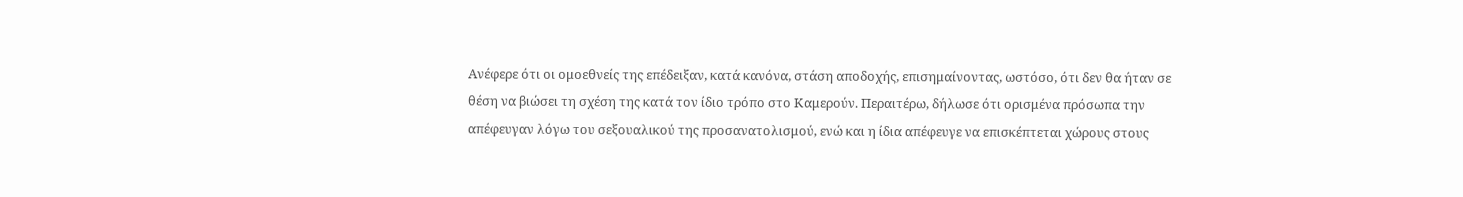Ανέφερε ότι οι ομοεθνείς της επέδειξαν, κατά κανόνα, στάση αποδοχής, επισημαίνοντας, ωστόσο, ότι δεν θα ήταν σε θέση να βιώσει τη σχέση της κατά τον ίδιο τρόπο στο Καμερούν. Περαιτέρω, δήλωσε ότι ορισμένα πρόσωπα την απέφευγαν λόγω του σεξουαλικού της προσανατολισμού, ενώ και η ίδια απέφευγε να επισκέπτεται χώρους στους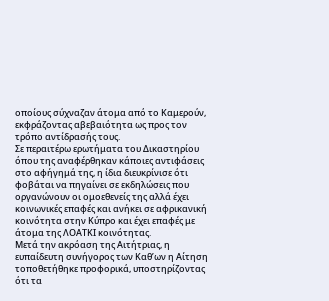οποίους σύχναζαν άτομα από το Καμερούν, εκφράζοντας αβεβαιότητα ως προς τον τρόπο αντίδρασής τους.
Σε περαιτέρω ερωτήματα του Δικαστηρίου όπου της αναφέρθηκαν κάποιες αντιφάσεις στο αφήγημά της, η ίδια διευκρίνισε ότι φοβάται να πηγαίνει σε εκδηλώσεις που οργανώνουν οι ομοεθενείς της αλλά έχει κοινωνικές επαφές και ανήκει σε αφρικανική κοινότητα στην Κύπρο και έχει επαφές με άτομα της ΛΟΑΤΚΙ κοινότητας.
Μετά την ακρόαση της Αιτήτριας, η ευπαίδευτη συνήγορος των Καθ’ων η Αίτηση τοποθετήθηκε προφορικά, υποστηρίζοντας ότι τα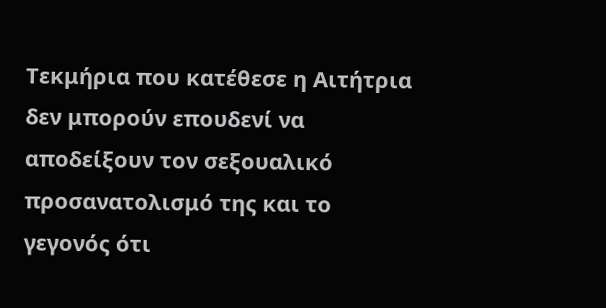Τεκμήρια που κατέθεσε η Αιτήτρια δεν μπορούν επουδενί να αποδείξουν τον σεξουαλικό προσανατολισμό της και το γεγονός ότι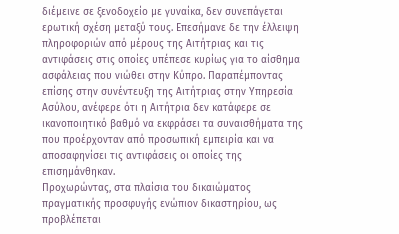διέμεινε σε ξενοδοχείο με γυναίκα, δεν συνεπάγεται ερωτική σχέση μεταξύ τους. Επεσήμανε δε την έλλειψη πληροφοριών από μέρους της Αιτήτριας και τις αντιφάσεις στις οποίες υπέπεσε κυρίως για το αίσθημα ασφάλειας που νιώθει στην Κύπρο. Παραπέμποντας επίσης στην συνέντευξη της Αιτήτριας στην Υπηρεσία Ασύλου, ανέφερε ότι η Αιτήτρια δεν κατάφερε σε ικανοποιητικό βαθμό να εκφράσει τα συναισθήματα της που προέρχονταν από προσωπική εμπειρία και να αποσαφηνίσει τις αντιφάσεις οι οποίες της επισημάνθηκαν.
Προχωρώντας, στα πλαίσια του δικαιώματος πραγματικής προσφυγής ενώπιον δικαστηρίου, ως προβλέπεται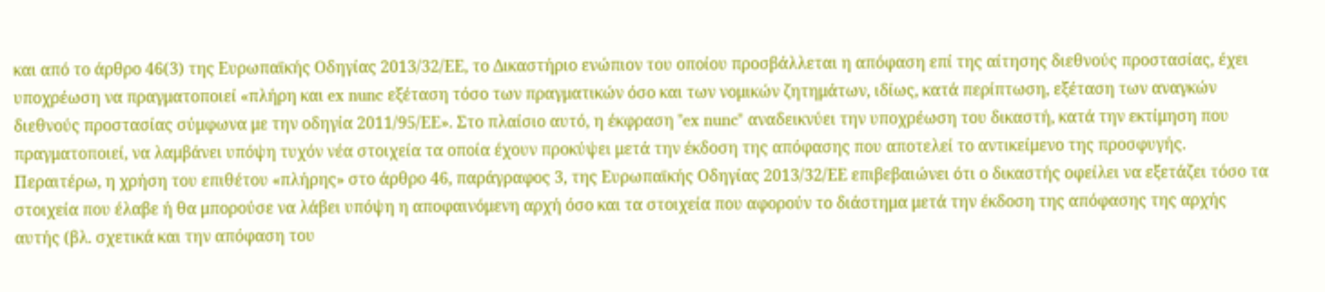και από το άρθρο 46(3) της Ευρωπαϊκής Οδηγίας 2013/32/ΕΕ, το Δικαστήριο ενώπιον του οποίου προσβάλλεται η απόφαση επί της αίτησης διεθνούς προστασίας, έχει υποχρέωση να πραγματοποιεί «πλήρη και ex nunc εξέταση τόσο των πραγματικών όσο και των νομικών ζητημάτων, ιδίως, κατά περίπτωση, εξέταση των αναγκών διεθνούς προστασίας σύμφωνα με την οδηγία 2011/95/ΕΕ». Στο πλαίσιο αυτό, η έκφραση "ex nunc" αναδεικνύει την υποχρέωση του δικαστή, κατά την εκτίμηση που πραγματοποιεί, να λαμβάνει υπόψη τυχόν νέα στοιχεία τα οποία έχουν προκύψει μετά την έκδοση της απόφασης που αποτελεί το αντικείμενο της προσφυγής. Περαιτέρω, η χρήση του επιθέτου «πλήρης» στο άρθρο 46, παράγραφος 3, της Ευρωπαϊκής Οδηγίας 2013/32/ΕΕ επιβεβαιώνει ότι ο δικαστής οφείλει να εξετάζει τόσο τα στοιχεία που έλαβε ή θα μπορούσε να λάβει υπόψη η αποφαινόμενη αρχή όσο και τα στοιχεία που αφορούν το διάστημα μετά την έκδοση της απόφασης της αρχής αυτής (βλ. σχετικά και την απόφαση του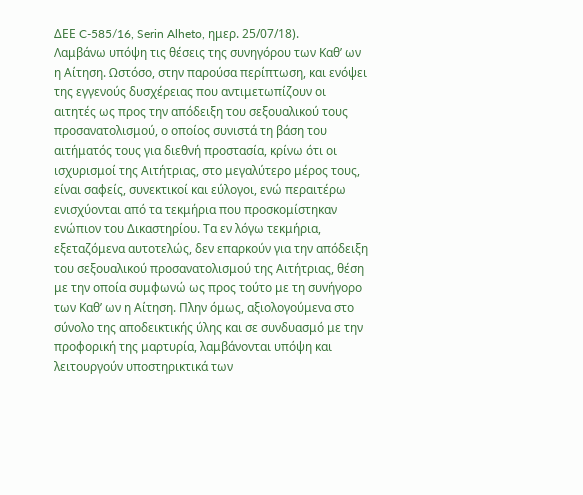ΔΕΕ C-585/16, Serin Alheto, ημερ. 25/07/18).
Λαμβάνω υπόψη τις θέσεις της συνηγόρου των Καθ’ ων η Αίτηση. Ωστόσο, στην παρούσα περίπτωση, και ενόψει της εγγενούς δυσχέρειας που αντιμετωπίζουν οι αιτητές ως προς την απόδειξη του σεξουαλικού τους προσανατολισμού, ο οποίος συνιστά τη βάση του αιτήματός τους για διεθνή προστασία, κρίνω ότι οι ισχυρισμοί της Αιτήτριας, στο μεγαλύτερο μέρος τους, είναι σαφείς, συνεκτικοί και εύλογοι, ενώ περαιτέρω ενισχύονται από τα τεκμήρια που προσκομίστηκαν ενώπιον του Δικαστηρίου. Τα εν λόγω τεκμήρια, εξεταζόμενα αυτοτελώς, δεν επαρκούν για την απόδειξη του σεξουαλικού προσανατολισμού της Αιτήτριας, θέση με την οποία συμφωνώ ως προς τούτο με τη συνήγορο των Καθ’ ων η Αίτηση. Πλην όμως, αξιολογούμενα στο σύνολο της αποδεικτικής ύλης και σε συνδυασμό με την προφορική της μαρτυρία, λαμβάνονται υπόψη και λειτουργούν υποστηρικτικά των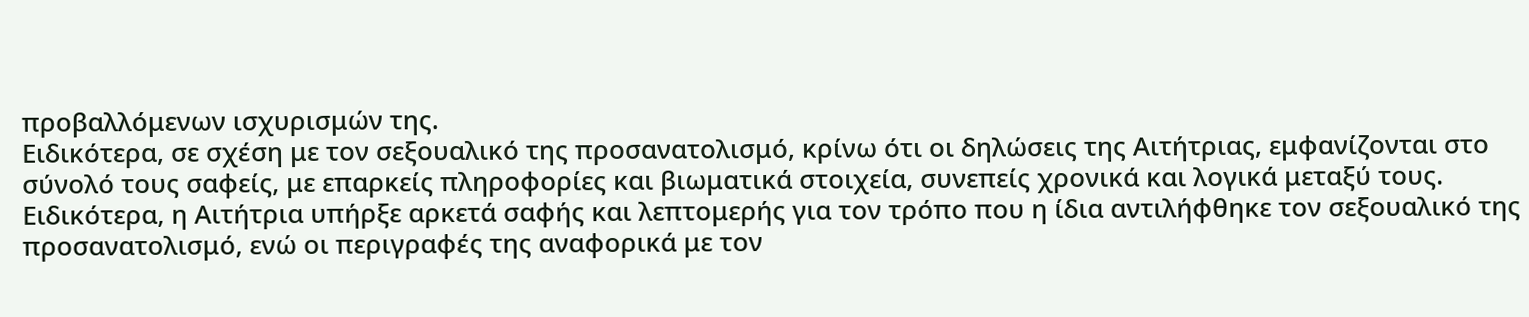προβαλλόμενων ισχυρισμών της.
Ειδικότερα, σε σχέση με τον σεξουαλικό της προσανατολισμό, κρίνω ότι οι δηλώσεις της Αιτήτριας, εμφανίζονται στο σύνολό τους σαφείς, με επαρκείς πληροφορίες και βιωματικά στοιχεία, συνεπείς χρονικά και λογικά μεταξύ τους. Ειδικότερα, η Αιτήτρια υπήρξε αρκετά σαφής και λεπτομερής για τον τρόπο που η ίδια αντιλήφθηκε τον σεξουαλικό της προσανατολισμό, ενώ οι περιγραφές της αναφορικά με τον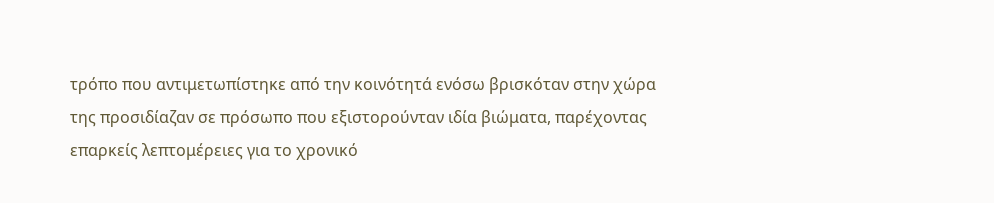τρόπο που αντιμετωπίστηκε από την κοινότητά ενόσω βρισκόταν στην χώρα της προσιδίαζαν σε πρόσωπο που εξιστορούνταν ιδία βιώματα, παρέχοντας επαρκείς λεπτομέρειες για το χρονικό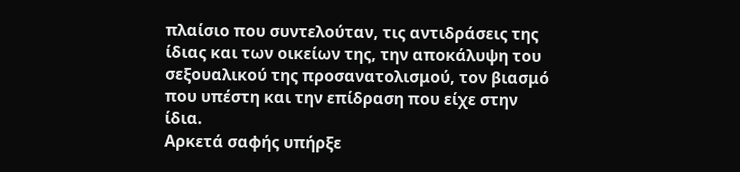πλαίσιο που συντελούταν, τις αντιδράσεις της ίδιας και των οικείων της, την αποκάλυψη του σεξουαλικού της προσανατολισμού, τον βιασμό που υπέστη και την επίδραση που είχε στην ίδια.
Αρκετά σαφής υπήρξε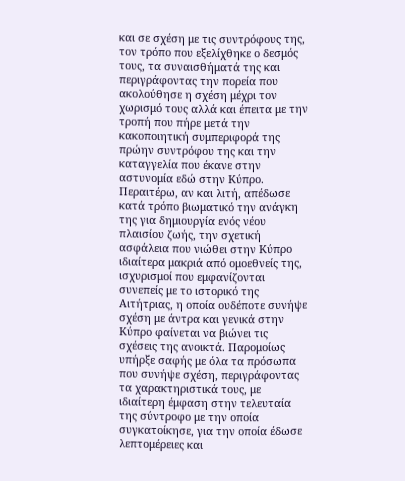και σε σχέση με τις συντρόφους της, τον τρόπο που εξελίχθηκε ο δεσμός τους, τα συναισθήματά της και περιγράφοντας την πορεία που ακολούθησε η σχέση μέχρι τον χωρισμό τους αλλά και έπειτα με την τροπή που πήρε μετά την κακοποιητική συμπεριφορά της πρώην συντρόφου της και την καταγγελία που έκανε στην αστυνομία εδώ στην Κύπρο.
Περαιτέρω, αν και λιτή, απέδωσε κατά τρόπο βιωματικό την ανάγκη της για δημιουργία ενός νέου πλαισίου ζωής, την σχετική ασφάλεια που νιώθει στην Κύπρο ιδιαίτερα μακριά από ομοεθνείς της, ισχυρισμοί που εμφανίζονται συνεπείς με το ιστορικό της Αιτήτριας, η οποία ουδέποτε συνήψε σχέση με άντρα και γενικά στην Κύπρο φαίνεται να βιώνει τις σχέσεις της ανοικτά. Παρομοίως υπήρξε σαφής με όλα τα πρόσωπα που συνήψε σχέση, περιγράφοντας τα χαρακτηριστικά τους, με ιδιαίτερη έμφαση στην τελευταία της σύντροφο με την οποία συγκατοίκησε, για την οποία έδωσε λεπτομέρειες και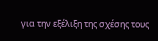για την εξέλιξη της σχέσης τους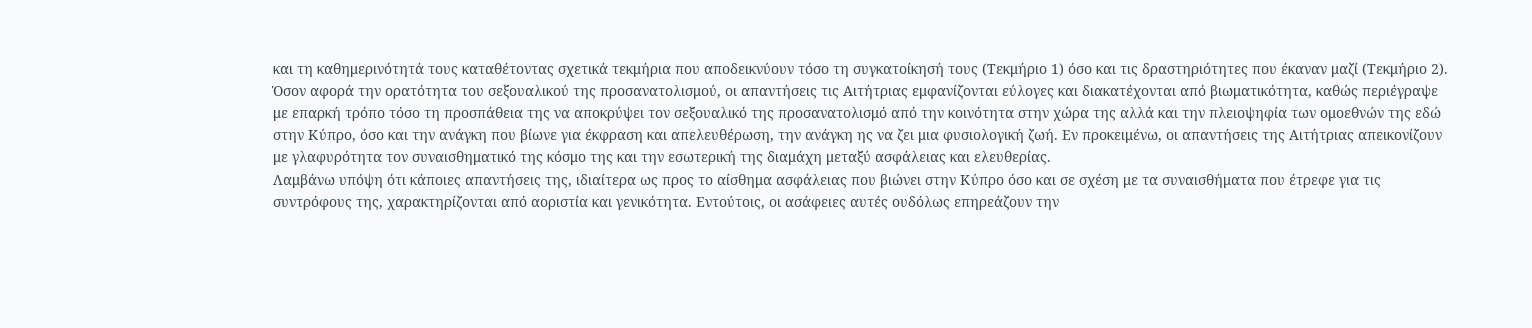και τη καθημερινότητά τους καταθέτοντας σχετικά τεκμήρια που αποδεικνύουν τόσο τη συγκατοίκησή τους (Τεκμήριο 1) όσο και τις δραστηριότητες που έκαναν μαζί (Τεκμήριο 2).
Όσον αφορά την ορατότητα του σεξουαλικού της προσανατολισμού, οι απαντήσεις τις Αιτήτριας εμφανίζονται εύλογες και διακατέχονται από βιωματικότητα, καθώς περιέγραψε με επαρκή τρόπο τόσο τη προσπάθεια της να αποκρύψει τον σεξουαλικό της προσανατολισμό από την κοινότητα στην χώρα της αλλά και την πλειοψηφία των ομοεθνών της εδώ στην Κύπρο, όσο και την ανάγκη που βίωνε για έκφραση και απελευθέρωση, την ανάγκη ης να ζει μια φυσιολογική ζωή. Εν προκειμένω, οι απαντήσεις της Αιτήτριας απεικονίζουν με γλαφυρότητα τον συναισθηματικό της κόσμο της και την εσωτερική της διαμάχη μεταξύ ασφάλειας και ελευθερίας.
Λαμβάνω υπόψη ότι κάποιες απαντήσεις της, ιδιαίτερα ως προς το αίσθημα ασφάλειας που βιώνει στην Κύπρο όσο και σε σχέση με τα συναισθήματα που έτρεφε για τις συντρόφους της, χαρακτηρίζονται από αοριστία και γενικότητα. Εντούτοις, οι ασάφειες αυτές ουδόλως επηρεάζουν την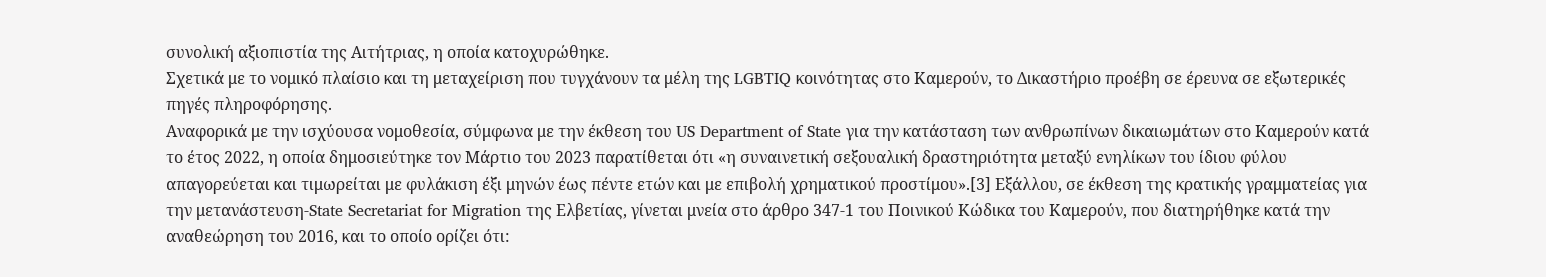συνολική αξιοπιστία της Αιτήτριας, η οποία κατοχυρώθηκε.
Σχετικά με το νομικό πλαίσιο και τη μεταχείριση που τυγχάνουν τα μέλη της LGBTIQ κοινότητας στο Καμερούν, το Δικαστήριο προέβη σε έρευνα σε εξωτερικές πηγές πληροφόρησης.
Αναφορικά με την ισχύουσα νομοθεσία, σύμφωνα με την έκθεση του US Department of State για την κατάσταση των ανθρωπίνων δικαιωμάτων στο Καμερούν κατά το έτος 2022, η οποία δημοσιεύτηκε τον Μάρτιο του 2023 παρατίθεται ότι «η συναινετική σεξουαλική δραστηριότητα μεταξύ ενηλίκων του ίδιου φύλου απαγορεύεται και τιμωρείται με φυλάκιση έξι μηνών έως πέντε ετών και με επιβολή χρηματικού προστίμου».[3] Εξάλλου, σε έκθεση της κρατικής γραμματείας για την μετανάστευση-State Secretariat for Migration της Ελβετίας, γίνεται μνεία στο άρθρο 347-1 του Ποινικού Κώδικα του Καμερούν, που διατηρήθηκε κατά την αναθεώρηση του 2016, και το οποίο ορίζει ότι: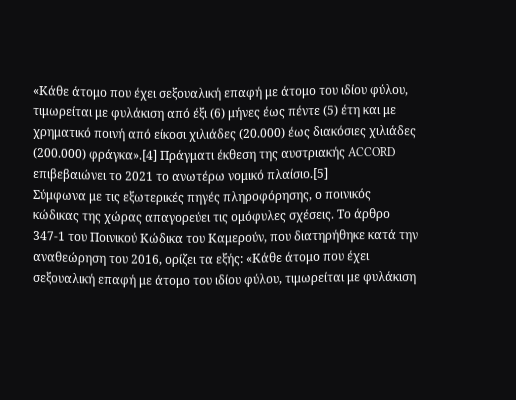«Κάθε άτομο που έχει σεξουαλική επαφή με άτομο του ιδίου φύλου, τιμωρείται με φυλάκιση από έξι (6) μήνες έως πέντε (5) έτη και με χρηματικό ποινή από είκοσι χιλιάδες (20.000) έως διακόσιες χιλιάδες (200.000) φράγκα».[4] Πράγματι έκθεση της αυστριακής ACCORD επιβεβαιώνει το 2021 το ανωτέρω νομικό πλαίσιο.[5]
Σύμφωνα με τις εξωτερικές πηγές πληροφόρησης, ο ποινικός κώδικας της χώρας απαγορεύει τις ομόφυλες σχέσεις. Το άρθρο 347-1 του Ποινικού Κώδικα του Καμερούν, που διατηρήθηκε κατά την αναθεώρηση του 2016, ορίζει τα εξής: «Κάθε άτομο που έχει σεξουαλική επαφή με άτομο του ιδίου φύλου, τιμωρείται με φυλάκιση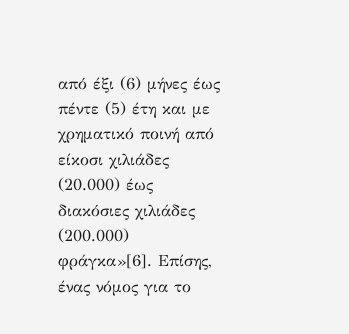από έξι (6) μήνες έως πέντε (5) έτη και με χρηματικό ποινή από είκοσι χιλιάδες (20.000) έως διακόσιες χιλιάδες (200.000) φράγκα»[6]. Επίσης, ένας νόμος για το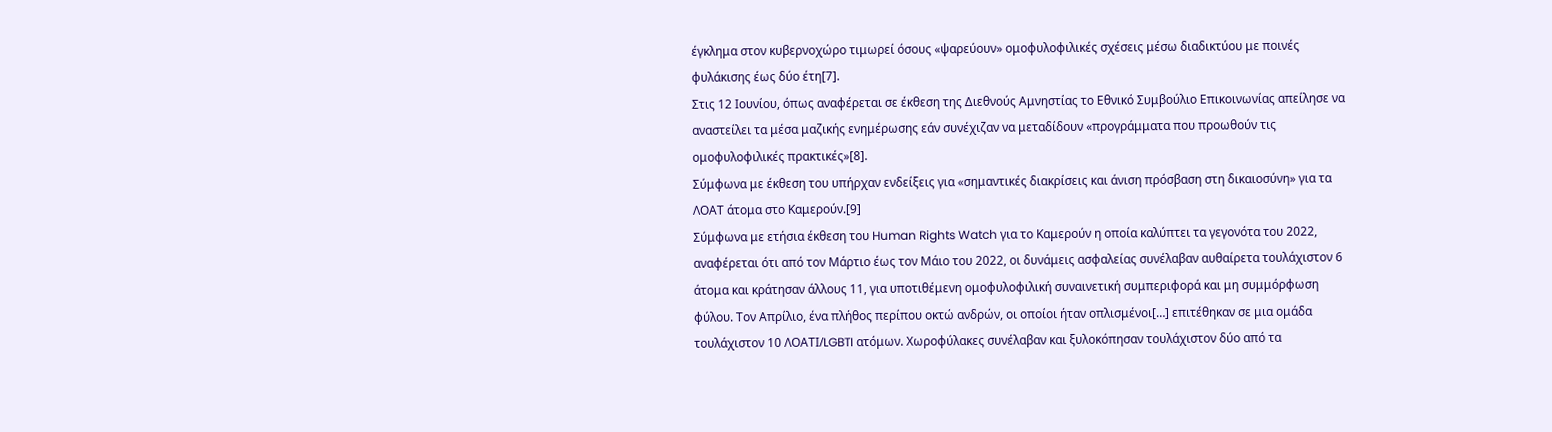έγκλημα στον κυβερνοχώρο τιμωρεί όσους «ψαρεύουν» ομοφυλοφιλικές σχέσεις μέσω διαδικτύου με ποινές φυλάκισης έως δύο έτη[7].
Στις 12 Ιουνίου, όπως αναφέρεται σε έκθεση της Διεθνούς Αμνηστίας το Εθνικό Συμβούλιο Επικοινωνίας απείλησε να αναστείλει τα μέσα μαζικής ενημέρωσης εάν συνέχιζαν να μεταδίδουν «προγράμματα που προωθούν τις ομοφυλοφιλικές πρακτικές»[8].
Σύμφωνα με έκθεση του υπήρχαν ενδείξεις για «σημαντικές διακρίσεις και άνιση πρόσβαση στη δικαιοσύνη» για τα ΛΟΑΤ άτομα στο Καμερούν.[9]
Σύμφωνα με ετήσια έκθεση του Human Rights Watch για το Καμερούν η οποία καλύπτει τα γεγονότα του 2022, αναφέρεται ότι από τον Μάρτιο έως τον Μάιο του 2022, οι δυνάμεις ασφαλείας συνέλαβαν αυθαίρετα τουλάχιστον 6 άτομα και κράτησαν άλλους 11, για υποτιθέμενη ομοφυλοφιλική συναινετική συμπεριφορά και μη συμμόρφωση φύλου. Τον Απρίλιο, ένα πλήθος περίπου οκτώ ανδρών, οι οποίοι ήταν οπλισμένοι[…] επιτέθηκαν σε μια ομάδα τουλάχιστον 10 ΛΟΑΤΙ/LGBTI ατόμων. Χωροφύλακες συνέλαβαν και ξυλοκόπησαν τουλάχιστον δύο από τα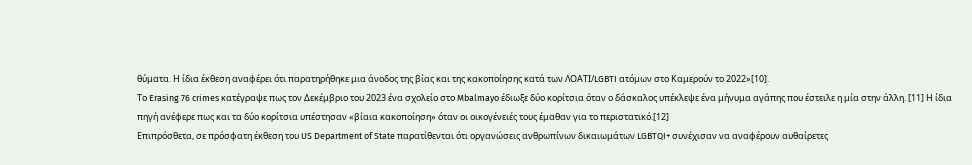θύματα. Η ίδια έκθεση αναφέρει ότι παρατηρήθηκε μια άνοδος της βίας και της κακοποίησης κατά των ΛΟΑΤΙ/LGBTI ατόμων στο Καμερούν το 2022»[10].
Το Erasing 76 crimes κατέγραψε πως τον Δεκέμβριο του 2023 ένα σχολείο στο Mbalmayo έδιωξε δύο κορίτσια όταν ο δάσκαλος υπέκλεψε ένα μήνυμα αγάπης που έστειλε η μία στην άλλη. [11] Η ίδια πηγή ανέφερε πως και τα δύο κορίτσια υπέστησαν «βίαια κακοποίηση» όταν οι οικογένειές τους έμαθαν για το περιστατικό.[12]
Επιπρόσθετα, σε πρόσφατη έκθεση του US Department of State παρατίθενται ότι οργανώσεις ανθρωπίνων δικαιωμάτων LGBTQI+ συνέχισαν να αναφέρουν αυθαίρετες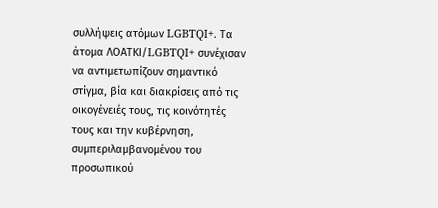συλλήψεις ατόμων LGBTQI+. Τα άτομα ΛΟΑΤΚΙ/LGBTQI+ συνέχισαν να αντιμετωπίζουν σημαντικό στίγμα, βία και διακρίσεις από τις οικογένειές τους, τις κοινότητές τους και την κυβέρνηση, συμπεριλαμβανομένου του προσωπικού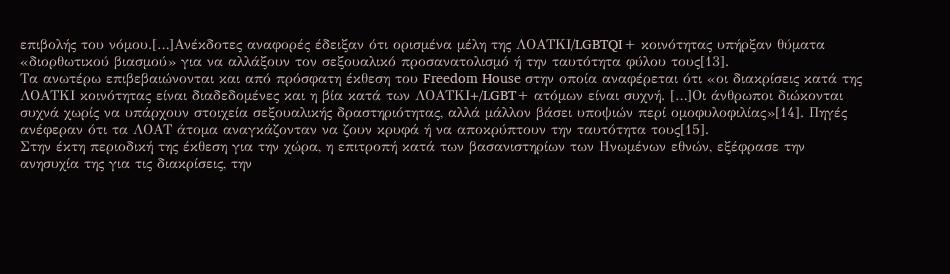επιβολής του νόμου.[…]Ανέκδοτες αναφορές έδειξαν ότι ορισμένα μέλη της ΛΟΑΤΚΙ/LGBTQI+ κοινότητας υπήρξαν θύματα «διορθωτικού βιασμού» για να αλλάξουν τον σεξουαλικό προσανατολισμό ή την ταυτότητα φύλου τους[13].
Τα ανωτέρω επιβεβαιώνονται και από πρόσφατη έκθεση του Freedom House στην οποία αναφέρεται ότι «οι διακρίσεις κατά της ΛΟΑΤΚΙ κοινότητας είναι διαδεδομένες και η βία κατά των ΛΟΑΤΚΙ+/LGBT+ ατόμων είναι συχνή. […]Οι άνθρωποι διώκονται συχνά χωρίς να υπάρχουν στοιχεία σεξουαλικής δραστηριότητας, αλλά μάλλον βάσει υποψιών περί ομοφυλοφιλίας»[14]. Πηγές ανέφεραν ότι τα ΛΟΑΤ άτομα αναγκάζονταν να ζουν κρυφά ή να αποκρύπτουν την ταυτότητα τους[15].
Στην έκτη περιοδική της έκθεση για την χώρα, η επιτροπή κατά των βασανιστηρίων των Ηνωμένων εθνών, εξέφρασε την ανησυχία της για τις διακρίσεις, την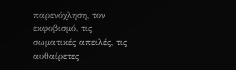παρενόχληση, τον εκφοβισμό, τις σωματικές απειλές, τις αυθαίρετες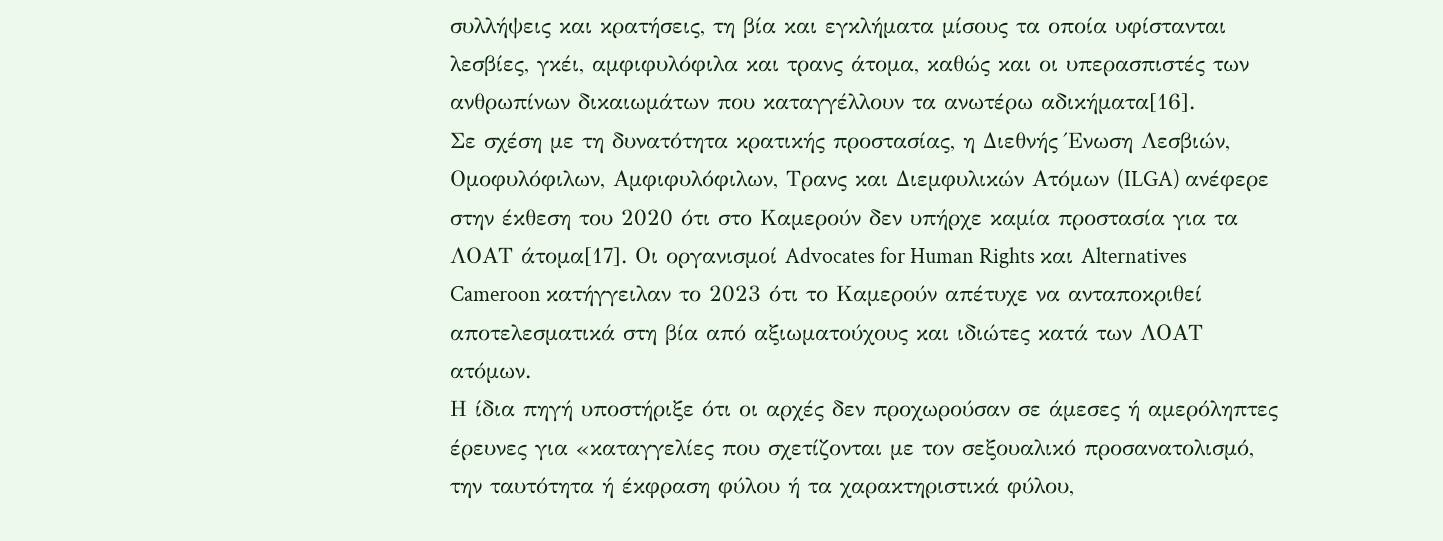συλλήψεις και κρατήσεις, τη βία και εγκλήματα μίσους τα οποία υφίστανται λεσβίες, γκέι, αμφιφυλόφιλα και τρανς άτομα, καθώς και οι υπερασπιστές των ανθρωπίνων δικαιωμάτων που καταγγέλλουν τα ανωτέρω αδικήματα[16].
Σε σχέση με τη δυνατότητα κρατικής προστασίας, η Διεθνής Ένωση Λεσβιών, Ομοφυλόφιλων, Αμφιφυλόφιλων, Τρανς και Διεμφυλικών Ατόμων (ILGA) ανέφερε στην έκθεση του 2020 ότι στο Καμερούν δεν υπήρχε καμία προστασία για τα ΛΟΑΤ άτομα[17]. Οι οργανισμοί Advocates for Human Rights και Alternatives Cameroon κατήγγειλαν το 2023 ότι το Καμερούν απέτυχε να ανταποκριθεί αποτελεσματικά στη βία από αξιωματούχους και ιδιώτες κατά των ΛΟΑΤ ατόμων.
Η ίδια πηγή υποστήριξε ότι οι αρχές δεν προχωρούσαν σε άμεσες ή αμερόληπτες έρευνες για «καταγγελίες που σχετίζονται με τον σεξουαλικό προσανατολισμό, την ταυτότητα ή έκφραση φύλου ή τα χαρακτηριστικά φύλου,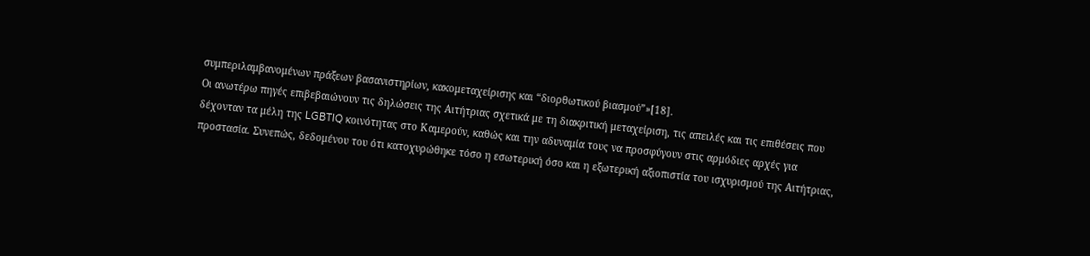συμπεριλαμβανομένων πράξεων βασανιστηρίων, κακομεταχείρισης και “διορθωτικού βιασμού”»[18].
Οι ανωτέρω πηγές επιβεβαιώνουν τις δηλώσεις της Αιτήτριας σχετικά με τη διακριτική μεταχείριση, τις απειλές και τις επιθέσεις που δέχονταν τα μέλη της LGBTIQ κοινότητας στο Καμερούν, καθώς και την αδυναμία τους να προσφύγουν στις αρμόδιες αρχές για προστασία. Συνεπώς, δεδομένου του ότι κατοχυρώθηκε τόσο η εσωτερική όσο και η εξωτερική αξιοπιστία του ισχυρισμού της Αιτήτριας,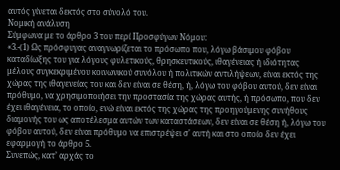αυτός γίνεται δεκτός στο σύνολό του.
Νομική ανάλυση
Σύμφωνα με το άρθρο 3 του περί Προσφύγων Νόμου:
«3.-(1) Ως πρόσφυγας αναγνωρίζεται το πρόσωπο που, λόγω βάσιμου φόβου καταδίωξης του για λόγους φυλετικούς, θρησκευτικούς, ιθαγένειας ή ιδιότητας μέλους συγκεκριμένου κοινωνικού συνόλου ή πολιτικών αντιλήψεων, είναι εκτός της χώρας της ιθαγενείας του και δεν είναι σε θέση, ή, λόγω του φόβου αυτού, δεν είναι πρόθυμο, να χρησιμοποιήσει την προστασία της χώρας αυτής, ή πρόσωπο, που δεν έχει ιθαγένεια, το οποίο, ενώ είναι εκτός της χώρας της προηγούμενης συνήθους διαμονής του ως αποτέλεσμα αυτών των καταστάσεων, δεν είναι σε θέση ή, λόγω του φόβου αυτού, δεν είναι πρόθυμο να επιστρέψει σ' αυτή και στο οποίο δεν έχει εφαρμογή το άρθρο 5.
Συνεπώς, κατ’ αρχάς το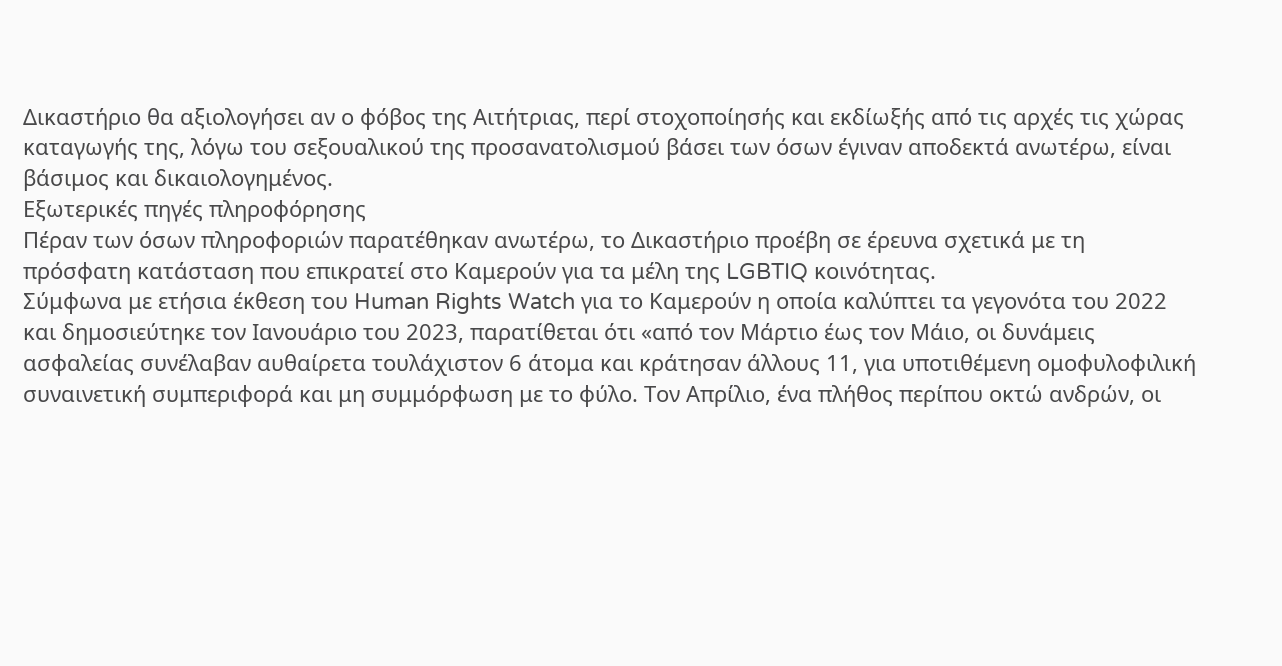Δικαστήριο θα αξιολογήσει αν ο φόβος της Αιτήτριας, περί στοχοποίησής και εκδίωξής από τις αρχές τις χώρας καταγωγής της, λόγω του σεξουαλικού της προσανατολισμού βάσει των όσων έγιναν αποδεκτά ανωτέρω, είναι βάσιμος και δικαιολογημένος.
Εξωτερικές πηγές πληροφόρησης
Πέραν των όσων πληροφοριών παρατέθηκαν ανωτέρω, το Δικαστήριο προέβη σε έρευνα σχετικά με τη πρόσφατη κατάσταση που επικρατεί στο Καμερούν για τα μέλη της LGBTIQ κοινότητας.
Σύμφωνα με ετήσια έκθεση του Human Rights Watch για το Καμερούν η οποία καλύπτει τα γεγονότα του 2022 και δημοσιεύτηκε τον Ιανουάριο του 2023, παρατίθεται ότι «από τον Μάρτιο έως τον Μάιο, οι δυνάμεις ασφαλείας συνέλαβαν αυθαίρετα τουλάχιστον 6 άτομα και κράτησαν άλλους 11, για υποτιθέμενη ομοφυλοφιλική συναινετική συμπεριφορά και μη συμμόρφωση με το φύλο. Τον Απρίλιο, ένα πλήθος περίπου οκτώ ανδρών, οι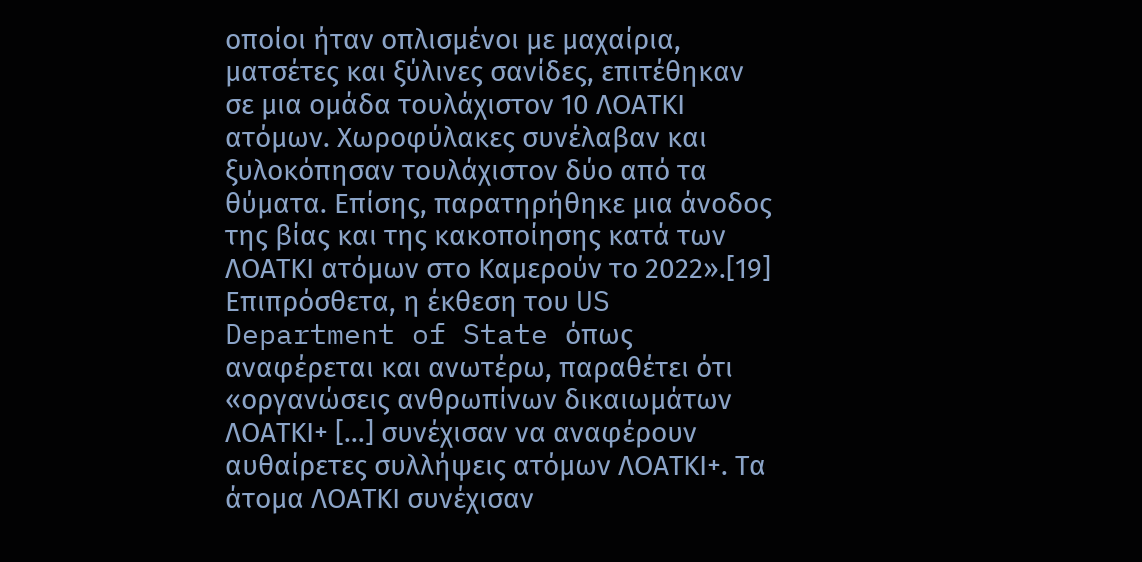οποίοι ήταν οπλισμένοι με μαχαίρια, ματσέτες και ξύλινες σανίδες, επιτέθηκαν σε μια ομάδα τουλάχιστον 10 ΛΟΑΤΚΙ ατόμων. Χωροφύλακες συνέλαβαν και ξυλοκόπησαν τουλάχιστον δύο από τα θύματα. Επίσης, παρατηρήθηκε μια άνοδος της βίας και της κακοποίησης κατά των ΛΟΑΤΚΙ ατόμων στο Καμερούν το 2022».[19]
Επιπρόσθετα, η έκθεση του US Department of State όπως αναφέρεται και ανωτέρω, παραθέτει ότι «οργανώσεις ανθρωπίνων δικαιωμάτων ΛΟΑΤΚΙ+ […] συνέχισαν να αναφέρουν αυθαίρετες συλλήψεις ατόμων ΛΟΑΤΚΙ+. Τα άτομα ΛΟΑΤΚΙ συνέχισαν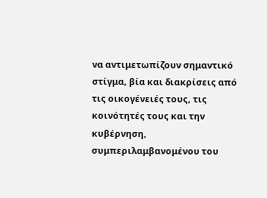να αντιμετωπίζουν σημαντικό στίγμα, βία και διακρίσεις από τις οικογένειές τους, τις κοινότητές τους και την κυβέρνηση, συμπεριλαμβανομένου του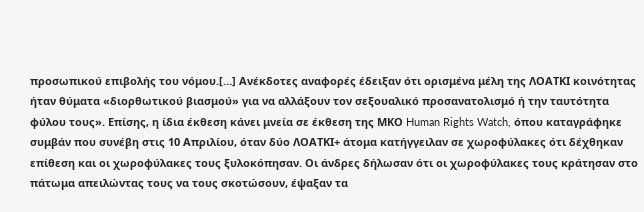προσωπικού επιβολής του νόμου.[…] Ανέκδοτες αναφορές έδειξαν ότι ορισμένα μέλη της ΛΟΑΤΚΙ κοινότητας ήταν θύματα «διορθωτικού βιασμού» για να αλλάξουν τον σεξουαλικό προσανατολισμό ή την ταυτότητα φύλου τους». Επίσης, η ίδια έκθεση κάνει μνεία σε έκθεση της ΜΚΟ Human Rights Watch, όπου καταγράφηκε συμβάν που συνέβη στις 10 Απριλίου, όταν δύο ΛΟΑΤΚΙ+ άτομα κατήγγειλαν σε χωροφύλακες ότι δέχθηκαν επίθεση και οι χωροφύλακες τους ξυλοκόπησαν. Οι άνδρες δήλωσαν ότι οι χωροφύλακες τους κράτησαν στο πάτωμα απειλώντας τους να τους σκοτώσουν, έψαξαν τα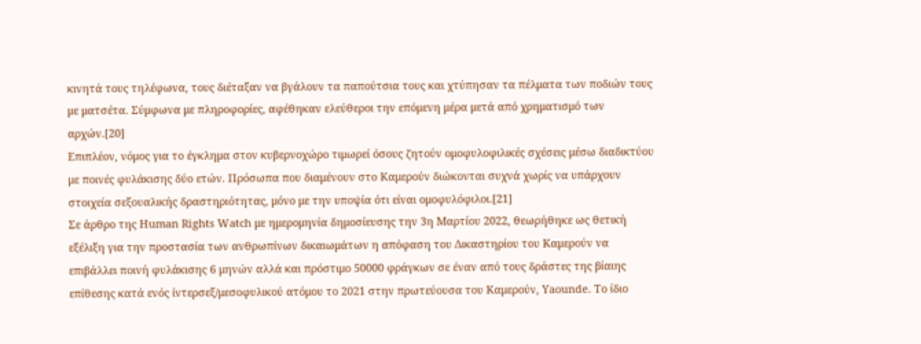κινητά τους τηλέφωνα, τους διέταξαν να βγάλουν τα παπούτσια τους και χτύπησαν τα πέλματα των ποδιών τους με ματσέτα. Σύμφωνα με πληροφορίες, αφέθηκαν ελεύθεροι την επόμενη μέρα μετά από χρηματισμό των αρχών.[20]
Επιπλέον, νόμος για το έγκλημα στον κυβερνοχώρο τιμωρεί όσους ζητούν ομοφυλοφιλικές σχέσεις μέσω διαδικτύου με ποινές φυλάκισης δύο ετών. Πρόσωπα που διαμένουν στο Καμερούν διώκονται συχνά χωρίς να υπάρχουν στοιχεία σεξουαλικής δραστηριότητας, μόνο με την υποψία ότι είναι ομοφυλόφιλοι.[21]
Σε άρθρο της Human Rights Watch με ημερομηνία δημοσίευσης την 3η Μαρτίου 2022, θεωρήθηκε ως θετική εξέλιξη για την προστασία των ανθρωπίνων δικαιωμάτων η απόφαση του Δικαστηρίου του Καμερούν να επιβάλλει ποινή φυλάκισης 6 μηνών αλλά και πρόστιμο 50000 φράγκων σε έναν από τους δράστες της βίαιης επίθεσης κατά ενός ίντερσεξ/μεσοφυλικού ατόμου το 2021 στην πρωτεύουσα του Καμερούν, Yaounde. Το ίδιο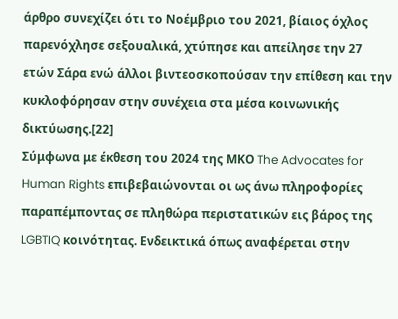άρθρο συνεχίζει ότι το Νοέμβριο του 2021, βίαιος όχλος παρενόχλησε σεξουαλικά, χτύπησε και απείλησε την 27 ετών Σάρα ενώ άλλοι βιντεοσκοπούσαν την επίθεση και την κυκλοφόρησαν στην συνέχεια στα μέσα κοινωνικής δικτύωσης.[22]
Σύμφωνα με έκθεση του 2024 της ΜΚΟ The Advocates for Human Rights επιβεβαιώνονται οι ως άνω πληροφορίες παραπέμποντας σε πληθώρα περιστατικών εις βάρος της LGBTIQ κοινότητας. Ενδεικτικά όπως αναφέρεται στην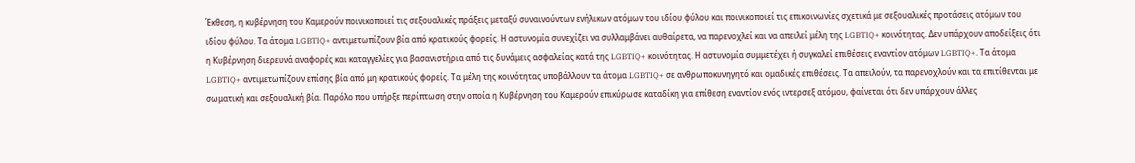Έκθεση, η κυβέρνηση του Καμερούν ποινικοποιεί τις σεξουαλικές πράξεις μεταξύ συναινούντων ενήλικων ατόμων του ιδίου φύλου και ποινικοποιεί τις επικοινωνίες σχετικά με σεξουαλικές προτάσεις ατόμων του ιδίου φύλου. Τα άτομα LGBTIQ+ αντιμετωπίζουν βία από κρατικούς φορείς. Η αστυνομία συνεχίζει να συλλαμβάνει αυθαίρετα, να παρενοχλεί και να απειλεί μέλη της LGBTIQ+ κοινότητας. Δεν υπάρχουν αποδείξεις ότι η Κυβέρνηση διερευνά αναφορές και καταγγελίες για βασανιστήρια από τις δυνάμεις ασφαλείας κατά της LGBTIQ+ κοινότητας. Η αστυνομία συμμετέχει ή συγκαλεί επιθέσεις εναντίον ατόμων LGBTIQ+. Τα άτομα LGBTIQ+ αντιμετωπίζουν επίσης βία από μη κρατικούς φορείς. Τα μέλη της κοινότητας υποβάλλουν τα άτομα LGBTIQ+ σε ανθρωποκυνηγητό και ομαδικές επιθέσεις. Τα απειλούν, τα παρενοχλούν και τα επιτίθενται με σωματική και σεξουαλική βία. Παρόλο που υπήρξε περίπτωση στην οποία η Κυβέρνηση του Καμερούν επικύρωσε καταδίκη για επίθεση εναντίον ενός ιντερσεξ ατόμου, φαίνεται ότι δεν υπάρχουν άλλες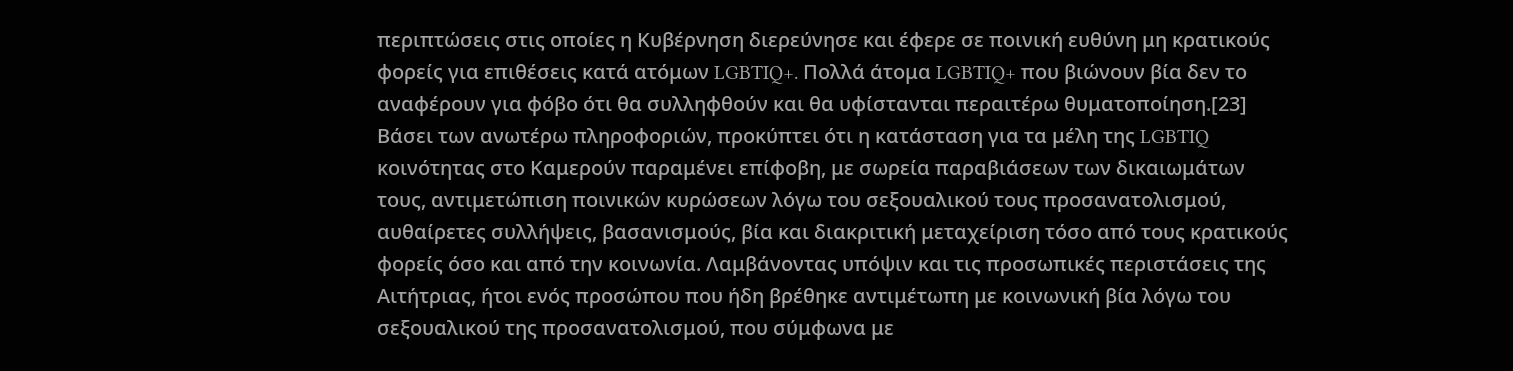περιπτώσεις στις οποίες η Κυβέρνηση διερεύνησε και έφερε σε ποινική ευθύνη μη κρατικούς φορείς για επιθέσεις κατά ατόμων LGBTIQ+. Πολλά άτομα LGBTIQ+ που βιώνουν βία δεν το αναφέρουν για φόβο ότι θα συλληφθούν και θα υφίστανται περαιτέρω θυματοποίηση.[23]
Βάσει των ανωτέρω πληροφοριών, προκύπτει ότι η κατάσταση για τα μέλη της LGBTIQ κοινότητας στο Καμερούν παραμένει επίφοβη, με σωρεία παραβιάσεων των δικαιωμάτων τους, αντιμετώπιση ποινικών κυρώσεων λόγω του σεξουαλικού τους προσανατολισμού, αυθαίρετες συλλήψεις, βασανισμούς, βία και διακριτική μεταχείριση τόσο από τους κρατικούς φορείς όσο και από την κοινωνία. Λαμβάνοντας υπόψιν και τις προσωπικές περιστάσεις της Αιτήτριας, ήτοι ενός προσώπου που ήδη βρέθηκε αντιμέτωπη με κοινωνική βία λόγω του σεξουαλικού της προσανατολισμού, που σύμφωνα με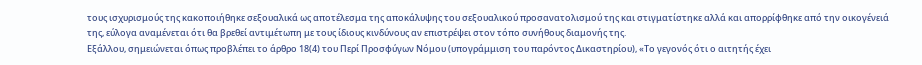τους ισχυρισμούς της κακοποιήθηκε σεξουαλικά ως αποτέλεσμα της αποκάλυψης του σεξουαλικού προσανατολισμού της και στιγματίστηκε αλλά και απορρίφθηκε από την οικογένειά της, εύλογα αναμένεται ότι θα βρεθεί αντιμέτωπη με τους ίδιους κινδύνους αν επιστρέψει στον τόπο συνήθους διαμονής της.
Εξάλλου, σημειώνεται όπως προβλέπει το άρθρο 18(4) του Περί Προσφύγων Νόμου (υπογράμμιση του παρόντος Δικαστηρίου), «Το γεγονός ότι ο αιτητής έχει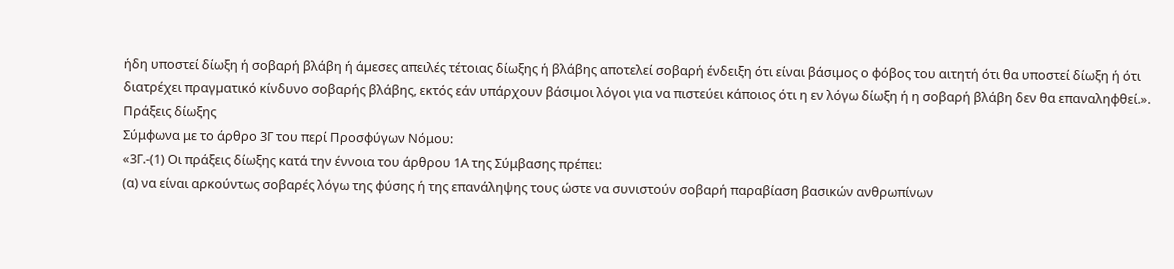ήδη υποστεί δίωξη ή σοβαρή βλάβη ή άµεσες απειλές τέτοιας δίωξης ή βλάβης αποτελεί σοβαρή ένδειξη ότι είναι βάσιµος ο φόβος του αιτητή ότι θα υποστεί δίωξη ή ότι διατρέχει πραγµατικό κίνδυνο σοβαρής βλάβης, εκτός εάν υπάρχουν βάσιµοι λόγοι για να πιστεύει κάποιος ότι η εν λόγω δίωξη ή η σοβαρή βλάβη δεν θα επαναληφθεί.».
Πράξεις δίωξης
Σύμφωνα με το άρθρο 3Γ του περί Προσφύγων Νόμου:
«3Γ.-(1) Οι πράξεις δίωξης κατά την έννοια του άρθρου 1Α της Σύμβασης πρέπει:
(α) να είναι αρκούντως σοβαρές λόγω της φύσης ή της επανάληψης τους ώστε να συνιστούν σοβαρή παραβίαση βασικών ανθρωπίνων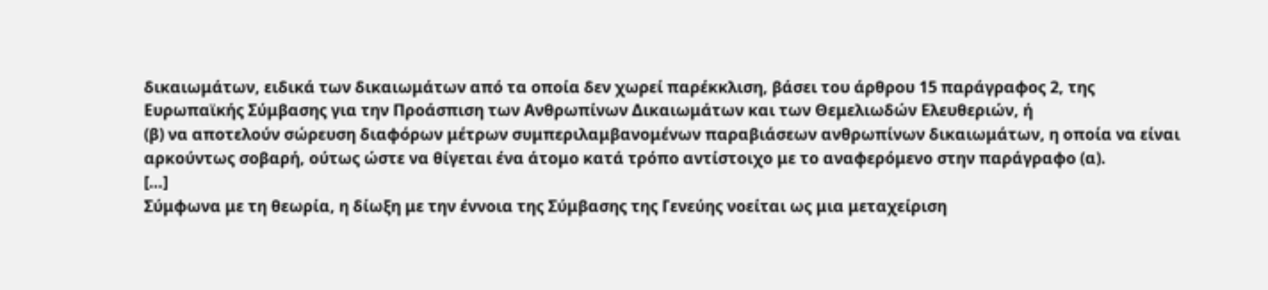δικαιωμάτων, ειδικά των δικαιωμάτων από τα οποία δεν χωρεί παρέκκλιση, βάσει του άρθρου 15 παράγραφος 2, της Ευρωπαϊκής Σύμβασης για την Προάσπιση των Ανθρωπίνων Δικαιωμάτων και των Θεμελιωδών Ελευθεριών, ή
(β) να αποτελούν σώρευση διαφόρων μέτρων συμπεριλαμβανομένων παραβιάσεων ανθρωπίνων δικαιωμάτων, η οποία να είναι αρκούντως σοβαρή, ούτως ώστε να θίγεται ένα άτομο κατά τρόπο αντίστοιχο με το αναφερόμενο στην παράγραφο (α).
[…]
Σύμφωνα με τη θεωρία, η δίωξη με την έννοια της Σύμβασης της Γενεύης νοείται ως μια μεταχείριση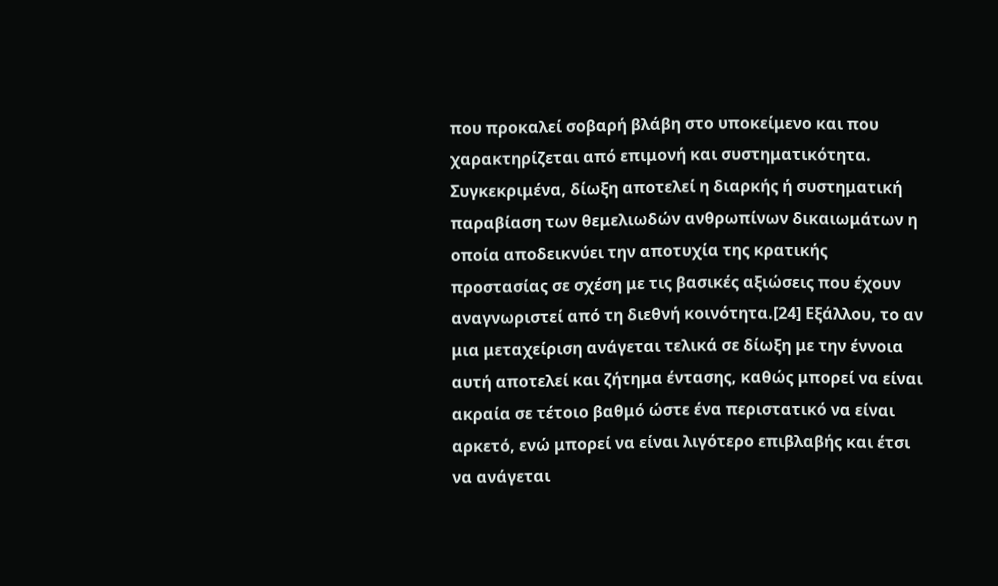που προκαλεί σοβαρή βλάβη στο υποκείμενο και που χαρακτηρίζεται από επιμονή και συστηματικότητα. Συγκεκριμένα, δίωξη αποτελεί η διαρκής ή συστηματική παραβίαση των θεμελιωδών ανθρωπίνων δικαιωμάτων η οποία αποδεικνύει την αποτυχία της κρατικής προστασίας σε σχέση με τις βασικές αξιώσεις που έχουν αναγνωριστεί από τη διεθνή κοινότητα.[24] Εξάλλου, το αν μια μεταχείριση ανάγεται τελικά σε δίωξη με την έννοια αυτή αποτελεί και ζήτημα έντασης, καθώς μπορεί να είναι ακραία σε τέτοιο βαθμό ώστε ένα περιστατικό να είναι αρκετό, ενώ μπορεί να είναι λιγότερο επιβλαβής και έτσι να ανάγεται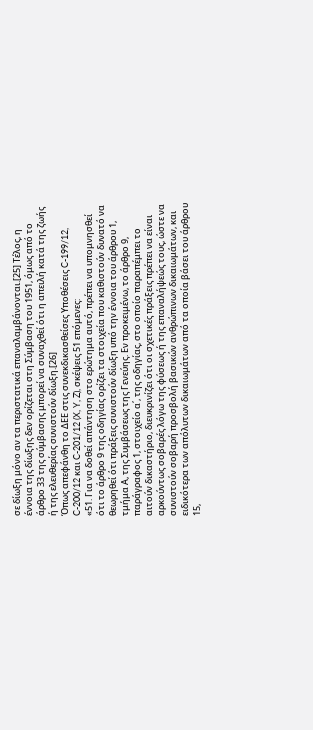σε δίωξη μόνο αν τα περιστατικά επαναλαμβάνονται.[25] Τέλος, η έννοια της δίωξης δεν ορίζεται στη Σύμβαση του 1951, όμως από το άρθρο 33 της σύμβασης μπορεί να συναχθεί ότι η απειλή κατά της ζωής ή της ελευθερίας συνιστούν δίωξη.[26]
Όπως απεφάνθη το ΔΕΕ στις συνεκδικασθείσες Υποθέσεις C-199/12, C-200/12 και C-201/12 (X, Y, Z), σκέψεις 51 επόμενες:
«51. Για να δοθεί απάντηση στο ερώτημα αυτό, πρέπει να υπομνησθεί ότι το άρθρο 9 της οδηγίας ορίζει τα στοιχεία που καθιστούν δυνατό να θεωρηθεί ότι πράξεις συνιστούν δίωξη υπό την έννοια του άρθρου 1, τμήμα Α, της Συμβάσεως της Γενεύης. Εν προκειμένω, το άρθρο 9, παράγραφος 1, στοιχείο α΄, της οδηγίας, στο οποίο παραπέμπει το αιτούν δικαστήριο, διευκρινίζει ότι οι σχετικές πράξεις πρέπει να είναι αρκούντως σοβαρές λόγω της φύσεως ή της επαναλήψεώς τους, ώστε να συνιστούν σοβαρή προσβολή βασικών ανθρώπινων δικαιωμάτων, και ειδικότερα των απόλυτων δικαιωμάτων από τα οποία βάσει του άρθρου 15,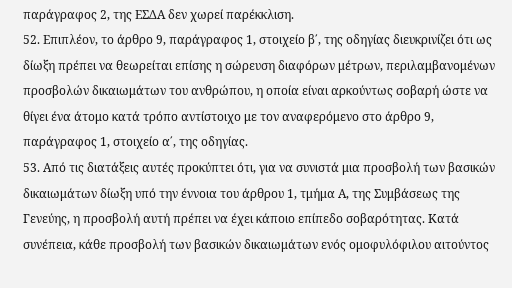παράγραφος 2, της ΕΣΔΑ δεν χωρεί παρέκκλιση.
52. Επιπλέον, το άρθρο 9, παράγραφος 1, στοιχείο β΄, της οδηγίας διευκρινίζει ότι ως δίωξη πρέπει να θεωρείται επίσης η σώρευση διαφόρων μέτρων, περιλαμβανομένων προσβολών δικαιωμάτων του ανθρώπου, η οποία είναι αρκούντως σοβαρή ώστε να θίγει ένα άτομο κατά τρόπο αντίστοιχο με τον αναφερόμενο στο άρθρο 9, παράγραφος 1, στοιχείο α΄, της οδηγίας.
53. Από τις διατάξεις αυτές προκύπτει ότι, για να συνιστά μια προσβολή των βασικών δικαιωμάτων δίωξη υπό την έννοια του άρθρου 1, τμήμα Α, της Συμβάσεως της Γενεύης, η προσβολή αυτή πρέπει να έχει κάποιο επίπεδο σοβαρότητας. Κατά συνέπεια, κάθε προσβολή των βασικών δικαιωμάτων ενός ομοφυλόφιλου αιτούντος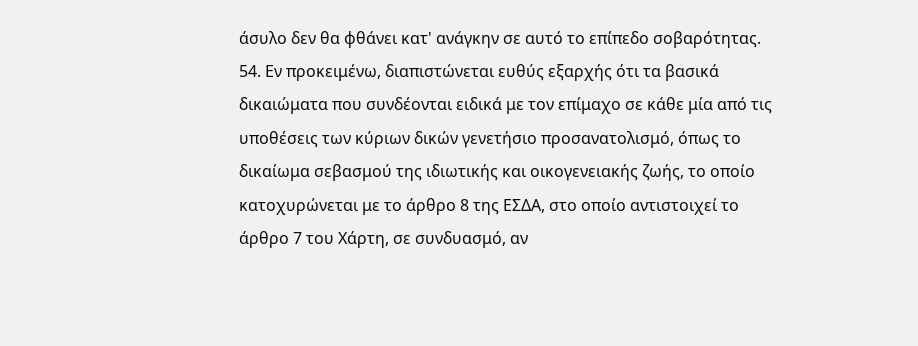άσυλο δεν θα φθάνει κατ' ανάγκην σε αυτό το επίπεδο σοβαρότητας.
54. Εν προκειμένω, διαπιστώνεται ευθύς εξαρχής ότι τα βασικά δικαιώματα που συνδέονται ειδικά με τον επίμαχο σε κάθε μία από τις υποθέσεις των κύριων δικών γενετήσιο προσανατολισμό, όπως το δικαίωμα σεβασμού της ιδιωτικής και οικογενειακής ζωής, το οποίο κατοχυρώνεται με το άρθρο 8 της ΕΣΔΑ, στο οποίο αντιστοιχεί το άρθρο 7 του Χάρτη, σε συνδυασμό, αν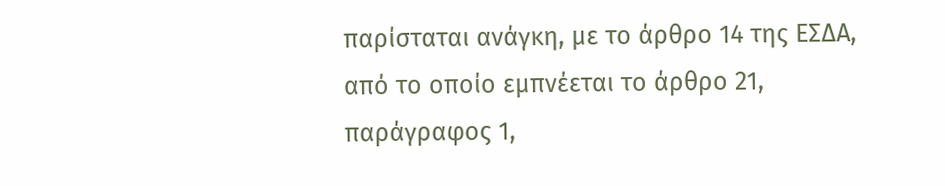παρίσταται ανάγκη, με το άρθρο 14 της ΕΣΔΑ, από το οποίο εμπνέεται το άρθρο 21, παράγραφος 1,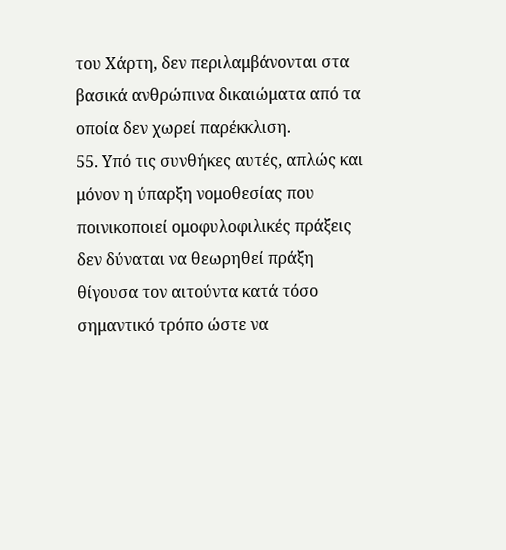του Χάρτη, δεν περιλαμβάνονται στα βασικά ανθρώπινα δικαιώματα από τα οποία δεν χωρεί παρέκκλιση.
55. Υπό τις συνθήκες αυτές, απλώς και μόνον η ύπαρξη νομοθεσίας που ποινικοποιεί ομοφυλοφιλικές πράξεις δεν δύναται να θεωρηθεί πράξη θίγουσα τον αιτούντα κατά τόσο σημαντικό τρόπο ώστε να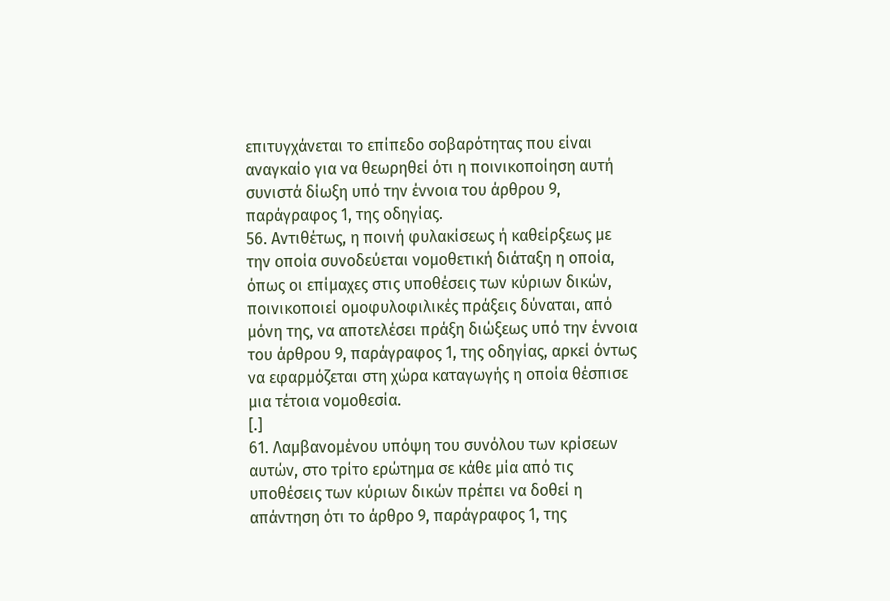επιτυγχάνεται το επίπεδο σοβαρότητας που είναι αναγκαίο για να θεωρηθεί ότι η ποινικοποίηση αυτή συνιστά δίωξη υπό την έννοια του άρθρου 9, παράγραφος 1, της οδηγίας.
56. Αντιθέτως, η ποινή φυλακίσεως ή καθείρξεως με την οποία συνοδεύεται νομοθετική διάταξη η οποία, όπως οι επίμαχες στις υποθέσεις των κύριων δικών, ποινικοποιεί ομοφυλοφιλικές πράξεις δύναται, από μόνη της, να αποτελέσει πράξη διώξεως υπό την έννοια του άρθρου 9, παράγραφος 1, της οδηγίας, αρκεί όντως να εφαρμόζεται στη χώρα καταγωγής η οποία θέσπισε μια τέτοια νομοθεσία.
[.]
61. Λαμβανομένου υπόψη του συνόλου των κρίσεων αυτών, στο τρίτο ερώτημα σε κάθε μία από τις υποθέσεις των κύριων δικών πρέπει να δοθεί η απάντηση ότι το άρθρο 9, παράγραφος 1, της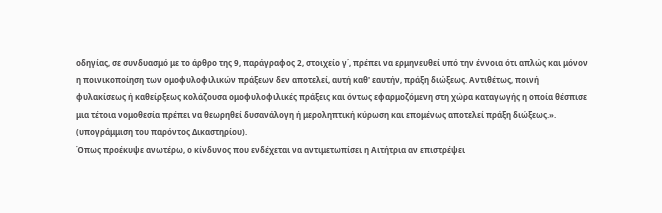οδηγίας, σε συνδυασμό με το άρθρο της 9, παράγραφος 2, στοιχείο γ΄, πρέπει να ερμηνευθεί υπό την έννοια ότι απλώς και μόνον η ποινικοποίηση των ομοφυλοφιλικών πράξεων δεν αποτελεί, αυτή καθ' εαυτήν, πράξη διώξεως. Αντιθέτως, ποινή φυλακίσεως ή καθείρξεως κολάζουσα ομοφυλοφιλικές πράξεις και όντως εφαρμοζόμενη στη χώρα καταγωγής η οποία θέσπισε μια τέτοια νομοθεσία πρέπει να θεωρηθεί δυσανάλογη ή μεροληπτική κύρωση και επομένως αποτελεί πράξη διώξεως.». (υπογράμμιση του παρόντος Δικαστηρίου).
Όπως προέκυψε ανωτέρω, ο κίνδυνος που ενδέχεται να αντιμετωπίσει η Αιτήτρια αν επιστρέψει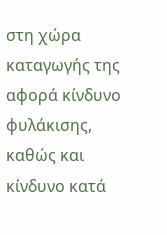στη χώρα καταγωγής της αφορά κίνδυνο φυλάκισης, καθώς και κίνδυνο κατά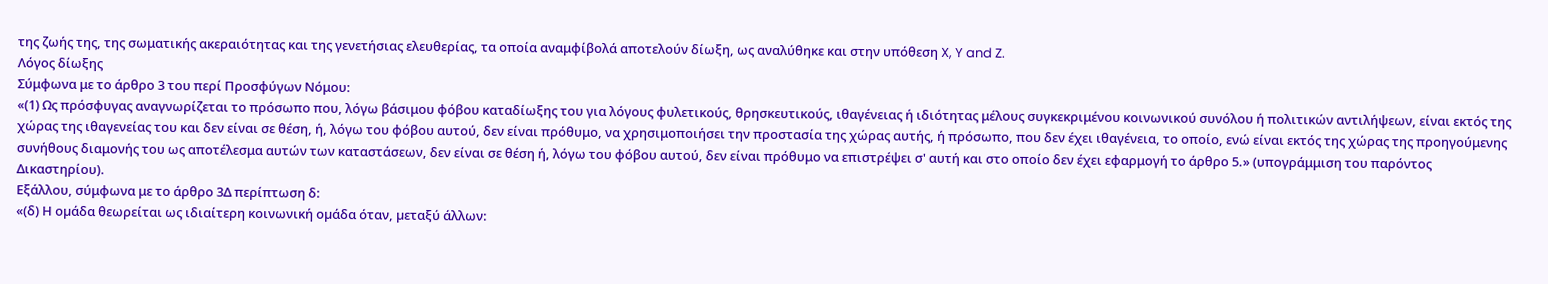της ζωής της, της σωματικής ακεραιότητας και της γενετήσιας ελευθερίας, τα οποία αναμφίβολά αποτελούν δίωξη, ως αναλύθηκε και στην υπόθεση X, Y and Z.
Λόγος δίωξης
Σύμφωνα με το άρθρο 3 του περί Προσφύγων Νόμου:
«(1) Ως πρόσφυγας αναγνωρίζεται το πρόσωπο που, λόγω βάσιμου φόβου καταδίωξης του για λόγους φυλετικούς, θρησκευτικούς, ιθαγένειας ή ιδιότητας μέλους συγκεκριμένου κοινωνικού συνόλου ή πολιτικών αντιλήψεων, είναι εκτός της χώρας της ιθαγενείας του και δεν είναι σε θέση, ή, λόγω του φόβου αυτού, δεν είναι πρόθυμο, να χρησιμοποιήσει την προστασία της χώρας αυτής, ή πρόσωπο, που δεν έχει ιθαγένεια, το οποίο, ενώ είναι εκτός της χώρας της προηγούμενης συνήθους διαμονής του ως αποτέλεσμα αυτών των καταστάσεων, δεν είναι σε θέση ή, λόγω του φόβου αυτού, δεν είναι πρόθυμο να επιστρέψει σ' αυτή και στο οποίο δεν έχει εφαρμογή το άρθρο 5.» (υπογράμμιση του παρόντος Δικαστηρίου).
Εξάλλου, σύμφωνα με το άρθρο 3Δ περίπτωση δ:
«(δ) Η οµάδα θεωρείται ως ιδιαίτερη κοινωνική οµάδα όταν, µεταξύ άλλων: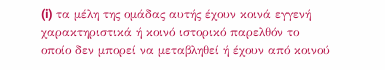(i) τα µέλη της οµάδας αυτής έχουν κοινά εγγενή χαρακτηριστικά ή κοινό ιστορικό παρελθόν το οποίο δεν µπορεί να µεταβληθεί ή έχουν από κοινού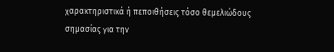χαρακτηριστικά ή πεποιθήσεις τόσο θεµελιώδους σηµασίας για την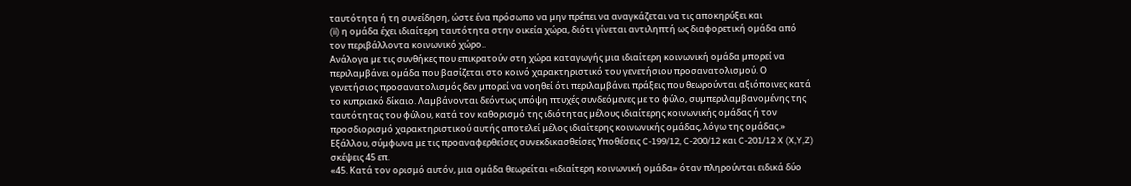ταυτότητα ή τη συνείδηση, ώστε ένα πρόσωπο να µην πρέπει να αναγκάζεται να τις αποκηρύξει και
(ii) η οµάδα έχει ιδιαίτερη ταυτότητα στην οικεία χώρα, διότι γίνεται αντιληπτή ως διαφορετική οµάδα από τον περιβάλλοντα κοινωνικό χώρο..
Ανάλογα µε τις συνθήκες που επικρατούν στη χώρα καταγωγής µια ιδιαίτερη κοινωνική οµάδα µπορεί να περιλαµβάνει οµάδα που βασίζεται στο κοινό χαρακτηριστικό του γενετήσιου προσανατολισµού. Ο γενετήσιος προσανατολισµός δεν µπορεί να νοηθεί ότι περιλαµβάνει πράξεις που θεωρούνται αξιόποινες κατά το κυπριακό δίκαιο. Λαµβάνονται δεόντως υπόψη πτυχές συνδεόµενες µε το φύλο, συµπεριλαµβανοµένης της ταυτότητας του φύλου, κατά τον καθορισµό της ιδιότητας µέλους ιδιαίτερης κοινωνικής οµάδας ή τον προσδιορισµό χαρακτηριστικού αυτής αποτελεί μέλος ιδιαίτερης κοινωνικής ομάδας, λόγω της οµάδας.»
Εξάλλου, σύμφωνα με τις προαναφερθείσες συνεκδικασθείσες Υποθέσεις C-199/12, C-200/12 και C-201/12 X (X,Y,Z) σκέψεις 45 επ.
«45. Κατά τον ορισμό αυτόν, μια ομάδα θεωρείται «ιδιαίτερη κοινωνική ομάδα» όταν πληρούνται ειδικά δύο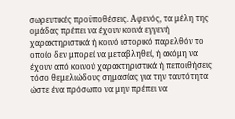σωρευτικές προϋποθέσεις. Αφενός, τα μέλη της ομάδας πρέπει να έχουν κοινά εγγενή χαρακτηριστικά ή κοινό ιστορικό παρελθόν το οποίο δεν μπορεί να μεταβληθεί, ή ακόμη να έχουν από κοινού χαρακτηριστικά ή πεποιθήσεις τόσο θεμελιώδους σημασίας για την ταυτότητα ώστε ένα πρόσωπο να μην πρέπει να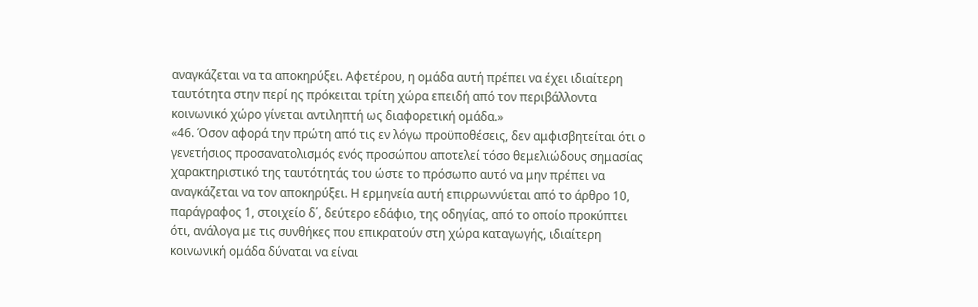αναγκάζεται να τα αποκηρύξει. Αφετέρου, η ομάδα αυτή πρέπει να έχει ιδιαίτερη ταυτότητα στην περί ης πρόκειται τρίτη χώρα επειδή από τον περιβάλλοντα κοινωνικό χώρο γίνεται αντιληπτή ως διαφορετική ομάδα.»
«46. Όσον αφορά την πρώτη από τις εν λόγω προϋποθέσεις, δεν αμφισβητείται ότι ο γενετήσιος προσανατολισμός ενός προσώπου αποτελεί τόσο θεμελιώδους σημασίας χαρακτηριστικό της ταυτότητάς του ώστε το πρόσωπο αυτό να μην πρέπει να αναγκάζεται να τον αποκηρύξει. Η ερμηνεία αυτή επιρρωννύεται από το άρθρο 10, παράγραφος 1, στοιχείο δ΄, δεύτερο εδάφιο, της οδηγίας, από το οποίο προκύπτει ότι, ανάλογα με τις συνθήκες που επικρατούν στη χώρα καταγωγής, ιδιαίτερη κοινωνική ομάδα δύναται να είναι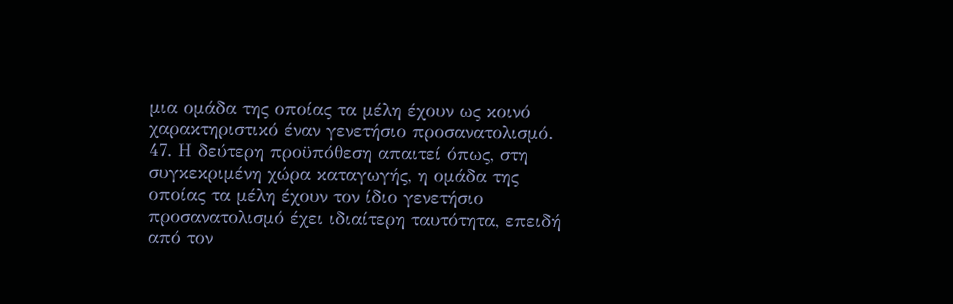μια ομάδα της οποίας τα μέλη έχουν ως κοινό χαρακτηριστικό έναν γενετήσιο προσανατολισμό.
47. Η δεύτερη προϋπόθεση απαιτεί όπως, στη συγκεκριμένη χώρα καταγωγής, η ομάδα της οποίας τα μέλη έχουν τον ίδιο γενετήσιο προσανατολισμό έχει ιδιαίτερη ταυτότητα, επειδή από τον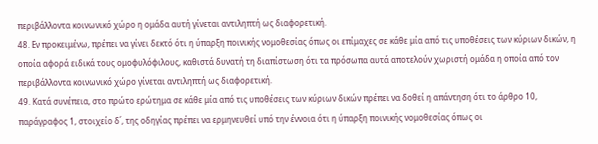περιβάλλοντα κοινωνικό χώρο η ομάδα αυτή γίνεται αντιληπτή ως διαφορετική.
48. Εν προκειμένω, πρέπει να γίνει δεκτό ότι η ύπαρξη ποινικής νομοθεσίας όπως οι επίμαχες σε κάθε μία από τις υποθέσεις των κύριων δικών, η οποία αφορά ειδικά τους ομοφυλόφιλους, καθιστά δυνατή τη διαπίστωση ότι τα πρόσωπα αυτά αποτελούν χωριστή ομάδα η οποία από τον περιβάλλοντα κοινωνικό χώρο γίνεται αντιληπτή ως διαφορετική.
49. Κατά συνέπεια, στο πρώτο ερώτημα σε κάθε μία από τις υποθέσεις των κύριων δικών πρέπει να δοθεί η απάντηση ότι το άρθρο 10, παράγραφος 1, στοιχείο δ΄, της οδηγίας πρέπει να ερμηνευθεί υπό την έννοια ότι η ύπαρξη ποινικής νομοθεσίας όπως οι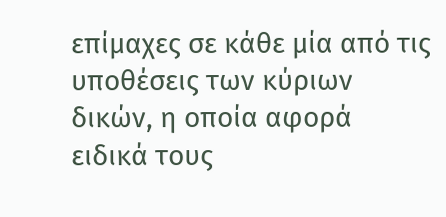επίμαχες σε κάθε μία από τις υποθέσεις των κύριων δικών, η οποία αφορά ειδικά τους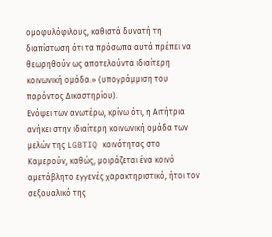ομοφυλόφιλους, καθιστά δυνατή τη διαπίστωση ότι τα πρόσωπα αυτά πρέπει να θεωρηθούν ως αποτελούντα ιδιαίτερη κοινωνική ομάδα.» (υπογράμμιση του παρόντος Δικαστηρίου).
Ενόψει των ανωτέρω, κρίνω ότι, η Αιτήτρια ανήκει στην ιδιαίτερη κοινωνική ομάδα των μελών της LGBTIQ κοινότητας στο Καμερούν, καθώς, μοιράζεται ένα κοινό αμετάβλητο εγγενές χαρακτηριστικό, ήτοι τον σεξουαλικό της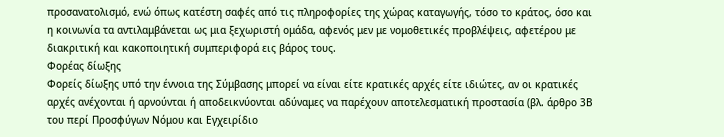προσανατολισμό, ενώ όπως κατέστη σαφές από τις πληροφορίες της χώρας καταγωγής, τόσο το κράτος, όσο και η κοινωνία τα αντιλαμβάνεται ως μια ξεχωριστή ομάδα, αφενός μεν με νομοθετικές προβλέψεις, αφετέρου με διακριτική και κακοποιητική συμπεριφορά εις βάρος τους.
Φορέας δίωξης
Φορείς δίωξης υπό την έννοια της Σύμβασης μπορεί να είναι είτε κρατικές αρχές είτε ιδιώτες, αν οι κρατικές αρχές ανέχονται ή αρνούνται ή αποδεικνύονται αδύναμες να παρέχουν αποτελεσματική προστασία (βλ. άρθρο 3Β του περί Προσφύγων Νόμου και Εγχειρίδιο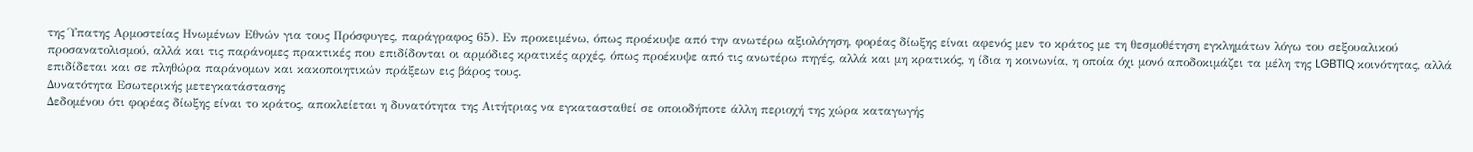της Ύπατης Αρμοστείας Ηνωμένων Εθνών για τους Πρόσφυγες, παράγραφος 65). Εν προκειμένω, όπως προέκυψε από την ανωτέρω αξιολόγηση, φορέας δίωξης είναι αφενός μεν το κράτος με τη θεσμοθέτηση εγκλημάτων λόγω του σεξουαλικού προσανατολισμού, αλλά και τις παράνομες πρακτικές που επιδίδονται οι αρμόδιες κρατικές αρχές, όπως προέκυψε από τις ανωτέρω πηγές, αλλά και μη κρατικός, η ίδια η κοινωνία, η οποία όχι μονό αποδοκιμάζει τα μέλη της LGBTIQ κοινότητας, αλλά επιδίδεται και σε πληθώρα παράνομων και κακοποιητικών πράξεων εις βάρος τους.
Δυνατότητα Εσωτερικής μετεγκατάστασης
Δεδομένου ότι φορέας δίωξης είναι το κράτος, αποκλείεται η δυνατότητα της Αιτήτριας να εγκατασταθεί σε οποιοδήποτε άλλη περιοχή της χώρα καταγωγής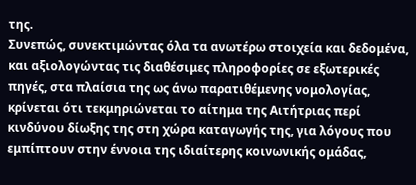της.
Συνεπώς, συνεκτιμώντας όλα τα ανωτέρω στοιχεία και δεδομένα, και αξιολογώντας τις διαθέσιμες πληροφορίες σε εξωτερικές πηγές, στα πλαίσια της ως άνω παρατιθέμενης νομολογίας, κρίνεται ότι τεκμηριώνεται το αίτημα της Αιτήτριας περί κινδύνου δίωξης της στη χώρα καταγωγής της, για λόγους που εμπίπτουν στην έννοια της ιδιαίτερης κοινωνικής ομάδας,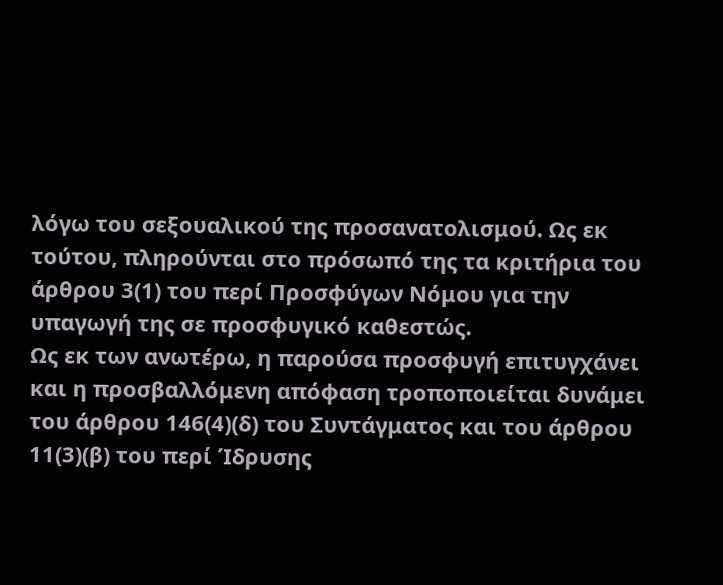λόγω του σεξουαλικού της προσανατολισμού. Ως εκ τούτου, πληρούνται στο πρόσωπό της τα κριτήρια του άρθρου 3(1) του περί Προσφύγων Νόμου για την υπαγωγή της σε προσφυγικό καθεστώς.
Ως εκ των ανωτέρω, η παρούσα προσφυγή επιτυγχάνει και η προσβαλλόμενη απόφαση τροποποιείται δυνάμει του άρθρου 146(4)(δ) του Συντάγματος και του άρθρου 11(3)(β) του περί Ίδρυσης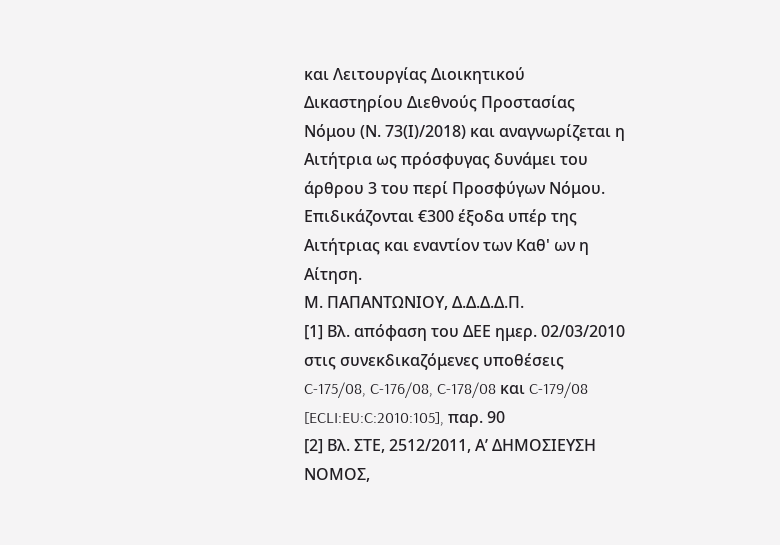και Λειτουργίας Διοικητικού Δικαστηρίου Διεθνούς Προστασίας Νόμου (Ν. 73(Ι)/2018) και αναγνωρίζεται η Αιτήτρια ως πρόσφυγας δυνάμει του άρθρου 3 του περί Προσφύγων Νόμου. Επιδικάζονται €300 έξοδα υπέρ της Αιτήτριας και εναντίον των Καθ' ων η Αίτηση.
Μ. ΠΑΠΑΝΤΩΝΙΟΥ, Δ.Δ.Δ.Δ.Π.
[1] Βλ. απόφαση του ΔΕΕ ημερ. 02/03/2010 στις συνεκδικαζόμενες υποθέσεις C‑175/08, C‑176/08, C‑178/08 και C‑179/08 [ECLI:EU:C:2010:105], παρ. 90
[2] Βλ. ΣΤΕ, 2512/2011, Α’ ΔΗΜΟΣΙΕΥΣΗ ΝΟΜΟΣ,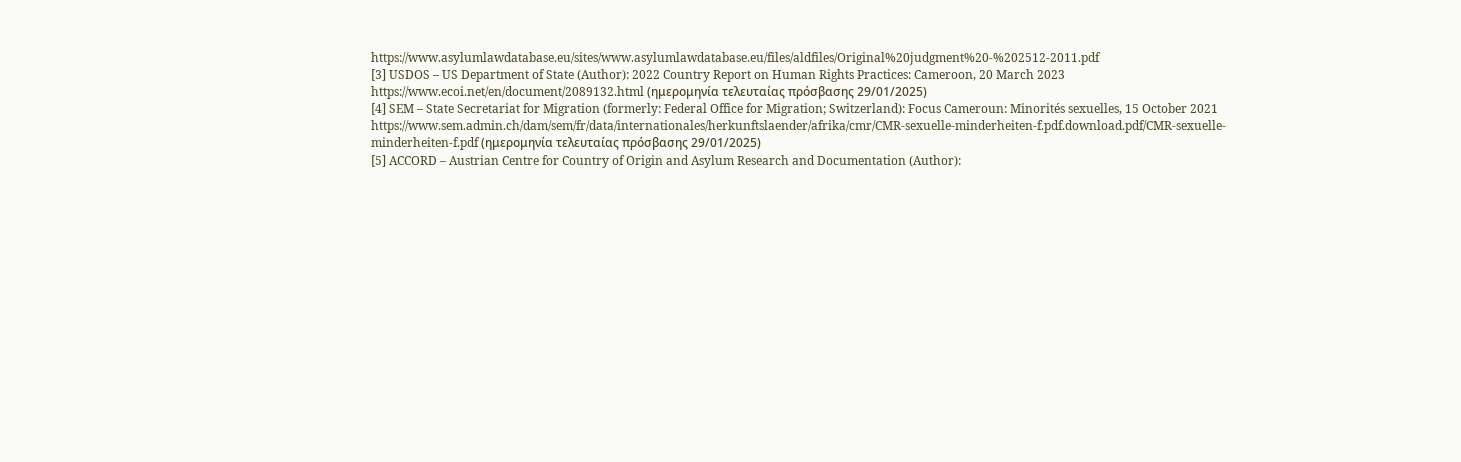https://www.asylumlawdatabase.eu/sites/www.asylumlawdatabase.eu/files/aldfiles/Original%20judgment%20-%202512-2011.pdf
[3] USDOS – US Department of State (Author): 2022 Country Report on Human Rights Practices: Cameroon, 20 March 2023 https://www.ecoi.net/en/document/2089132.html (ημερομηνία τελευταίας πρόσβασης 29/01/2025)
[4] SEM – State Secretariat for Migration (formerly: Federal Office for Migration; Switzerland): Focus Cameroun: Minorités sexuelles, 15 October 2021
https://www.sem.admin.ch/dam/sem/fr/data/internationales/herkunftslaender/afrika/cmr/CMR-sexuelle-minderheiten-f.pdf.download.pdf/CMR-sexuelle-minderheiten-f.pdf (ημερομηνία τελευταίας πρόσβασης 29/01/2025)
[5] ACCORD – Austrian Centre for Country of Origin and Asylum Research and Documentation (Author):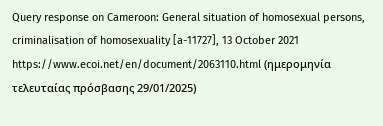Query response on Cameroon: General situation of homosexual persons, criminalisation of homosexuality [a-11727], 13 October 2021 https://www.ecoi.net/en/document/2063110.html (ημερομηνία τελευταίας πρόσβασης 29/01/2025)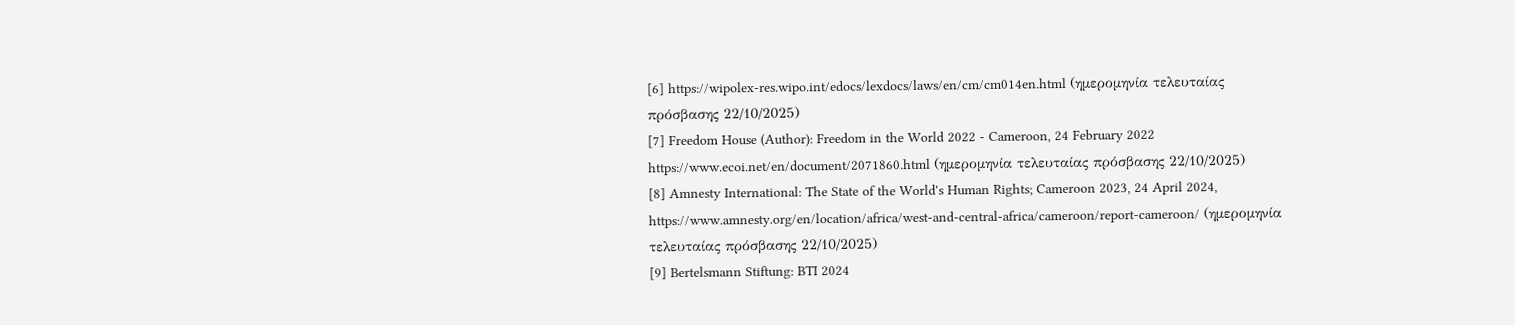[6] https://wipolex-res.wipo.int/edocs/lexdocs/laws/en/cm/cm014en.html (ημερομηνία τελευταίας πρόσβασης 22/10/2025)
[7] Freedom House (Author): Freedom in the World 2022 - Cameroon, 24 February 2022
https://www.ecoi.net/en/document/2071860.html (ημερομηνία τελευταίας πρόσβασης 22/10/2025)
[8] Amnesty International: The State of the World's Human Rights; Cameroon 2023, 24 April 2024, https://www.amnesty.org/en/location/africa/west-and-central-africa/cameroon/report-cameroon/ (ημερομηνία τελευταίας πρόσβασης 22/10/2025)
[9] Bertelsmann Stiftung: BTI 2024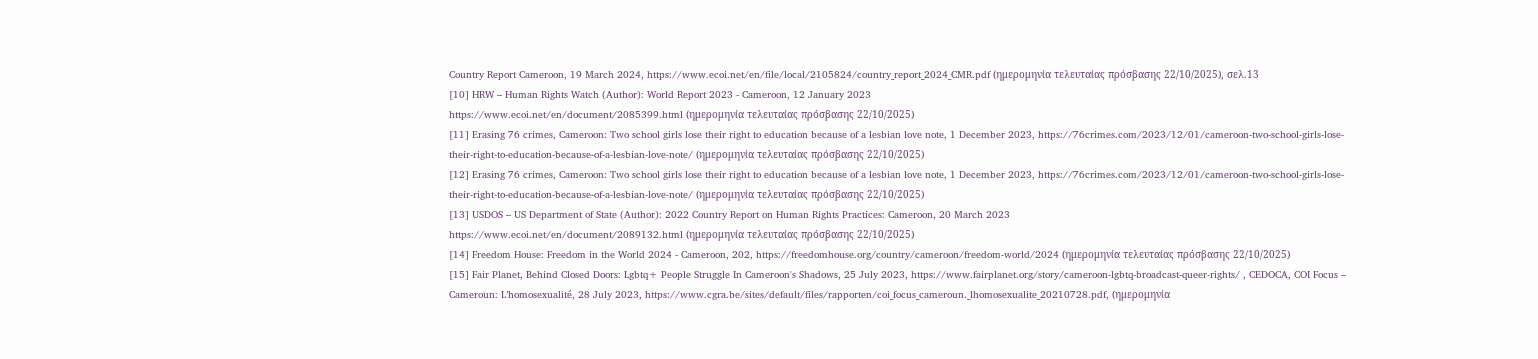Country Report Cameroon, 19 March 2024, https://www.ecoi.net/en/file/local/2105824/country_report_2024_CMR.pdf (ημερομηνία τελευταίας πρόσβασης 22/10/2025), σελ.13
[10] HRW – Human Rights Watch (Author): World Report 2023 - Cameroon, 12 January 2023
https://www.ecoi.net/en/document/2085399.html (ημερομηνία τελευταίας πρόσβασης 22/10/2025)
[11] Erasing 76 crimes, Cameroon: Two school girls lose their right to education because of a lesbian love note, 1 December 2023, https://76crimes.com/2023/12/01/cameroon-two-school-girls-lose-their-right-to-education-because-of-a-lesbian-love-note/ (ημερομηνία τελευταίας πρόσβασης 22/10/2025)
[12] Erasing 76 crimes, Cameroon: Two school girls lose their right to education because of a lesbian love note, 1 December 2023, https://76crimes.com/2023/12/01/cameroon-two-school-girls-lose-their-right-to-education-because-of-a-lesbian-love-note/ (ημερομηνία τελευταίας πρόσβασης 22/10/2025)
[13] USDOS – US Department of State (Author): 2022 Country Report on Human Rights Practices: Cameroon, 20 March 2023
https://www.ecoi.net/en/document/2089132.html (ημερομηνία τελευταίας πρόσβασης 22/10/2025)
[14] Freedom House: Freedom in the World 2024 - Cameroon, 202, https://freedomhouse.org/country/cameroon/freedom-world/2024 (ημερομηνία τελευταίας πρόσβασης 22/10/2025)
[15] Fair Planet, Behind Closed Doors: Lgbtq+ People Struggle In Cameroon's Shadows, 25 July 2023, https://www.fairplanet.org/story/cameroon-lgbtq-broadcast-queer-rights/ , CEDOCA, COI Focus – Cameroun: L’homosexualité, 28 July 2023, https://www.cgra.be/sites/default/files/rapporten/coi_focus_cameroun._lhomosexualite_20210728.pdf, (ημερομηνία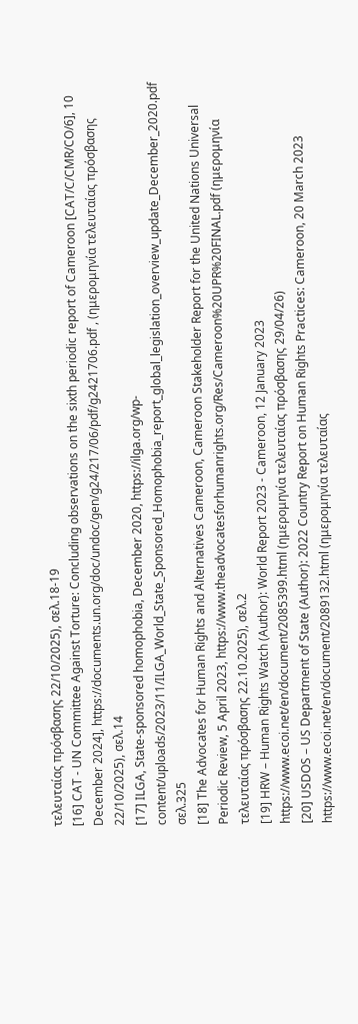τελευταίας πρόσβασης 22/10/2025), σελ.18-19
[16] CAT - UN Committee Against Torture: Concluding observations on the sixth periodic report of Cameroon [CAT/C/CMR/CO/6], 10 December 2024], https://documents.un.org/doc/undoc/gen/g24/217/06/pdf/g2421706.pdf , (ημερομηνία τελευταίας πρόσβασης 22/10/2025), σελ.14
[17] ILGA, State-sponsored homophobia, December 2020, https://ilga.org/wp-content/uploads/2023/11/ILGA_World_State_Sponsored_Homophobia_report_global_legislation_overview_update_December_2020.pdf σελ.325
[18] The Advocates for Human Rights and Alternatives Cameroon, Cameroon Stakeholder Report for the United Nations Universal Periodic Review, 5 April 2023, https://www.theadvocatesforhumanrights.org/Res/Cameroon%20UPR%20FINAL.pdf (ημερομηνία τελευταίας πρόσβασης 22.10.2025), σελ.2
[19] HRW – Human Rights Watch (Author): World Report 2023 - Cameroon, 12 January 2023
https://www.ecoi.net/en/document/2085399.html (ημερομηνία τελευταίας πρόσβασης 29/04/26)
[20] USDOS – US Department of State (Author): 2022 Country Report on Human Rights Practices: Cameroon, 20 March 2023 https://www.ecoi.net/en/document/2089132.html (ημερομηνία τελευταίας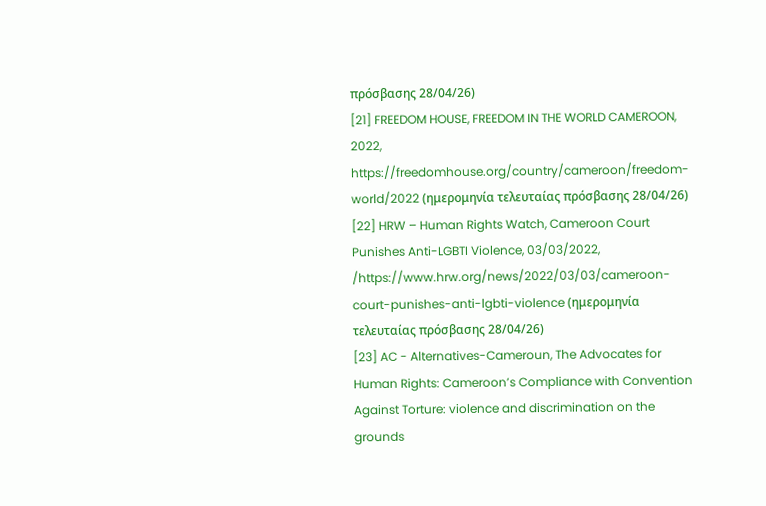πρόσβασης 28/04/26)
[21] FREEDOM HOUSE, FREEDOM IN THE WORLD CAMEROON, 2022, https://freedomhouse.org/country/cameroon/freedom-world/2022 (ημερομηνία τελευταίας πρόσβασης 28/04/26)
[22] HRW – Human Rights Watch, Cameroon Court Punishes Anti-LGBTI Violence, 03/03/2022, /https://www.hrw.org/news/2022/03/03/cameroon-court-punishes-anti-lgbti-violence (ημερομηνία τελευταίας πρόσβασης 28/04/26)
[23] AC - Alternatives-Cameroun, The Advocates for Human Rights: Cameroon’s Compliance with Convention Against Torture: violence and discrimination on the grounds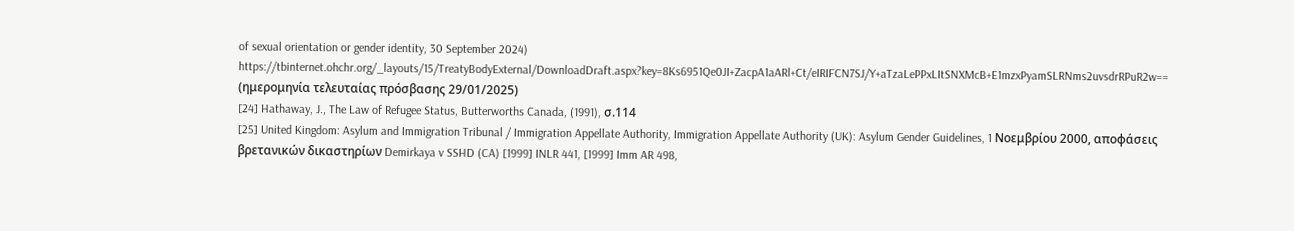of sexual orientation or gender identity, 30 September 2024)
https://tbinternet.ohchr.org/_layouts/15/TreatyBodyExternal/DownloadDraft.aspx?key=8Ks6951Qe0JI+ZacpA1aARl+Ct/eIRIFCN7SJ/Y+aTzaLePPxLItSNXMcB+E1mzxPyamSLRNms2uvsdrRPuR2w== (ημερομηνία τελευταίας πρόσβασης 29/01/2025)
[24] Hathaway, J., The Law of Refugee Status, Butterworths Canada, (1991), σ.114
[25] United Kingdom: Asylum and Immigration Tribunal / Immigration Appellate Authority, Immigration Appellate Authority (UK): Asylum Gender Guidelines, 1 Νοεμβρίου 2000, αποφάσεις βρετανικών δικαστηρίων Demirkaya v SSHD (CA) [1999] INLR 441, [1999] Imm AR 498,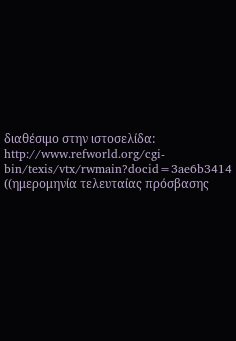διαθέσιμο στην ιστοσελίδα: http://www.refworld.org/cgi-bin/texis/vtx/rwmain?docid=3ae6b3414 ((ημερομηνία τελευταίας πρόσβασης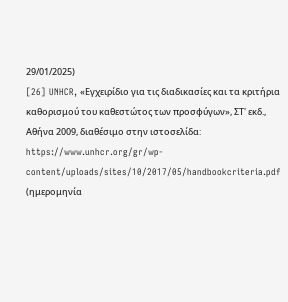29/01/2025)
[26] UNHCR, «Εγχειρίδιο για τις διαδικασίες και τα κριτήρια καθορισμού του καθεστώτος των προσφύγων», ΣΤ' εκδ., Αθήνα 2009, διαθέσιμο στην ιστοσελίδα: https://www.unhcr.org/gr/wp-content/uploads/sites/10/2017/05/handbookcriteria.pdf (ημερομηνία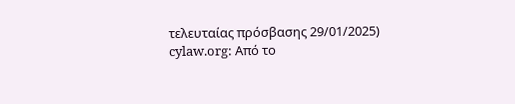τελευταίας πρόσβασης 29/01/2025)
cylaw.org: Από το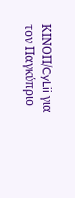ΚΙΝOΠ/CyLii για τον Παγκύπριο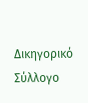Δικηγορικό Σύλλογο